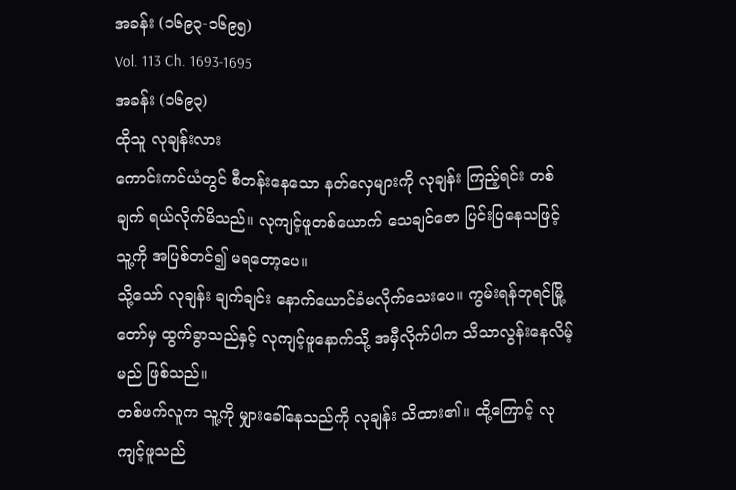အခန်း (၁၆၉၃-၁၆၉၅)
Vol. 113 Ch. 1693-1695
အခန်း (၁၆၉၃)
ထိုသူ လုချန်းလား
ကောင်းကင်ယံတွင် စီတန်းနေသော နတ်လှေများကို လုချန်း ကြည့်ရင်း တစ်ချက် ရယ်လိုက်မိသည်။ လုကျင့်ဖူတစ်ယောက် သေချင်ဇော ပြင်းပြနေသဖြင့် သူ့ကို အပြစ်တင်၍ မရတော့ပေ။
သို့သော် လုချန်း ချက်ချင်း နောက်ယောင်ခံမလိုက်သေးပေ။ ကွမ်းရန်ဘုရင်မြို့တော်မှ ထွက်ခွာသည်နှင့် လုကျင့်ဖူနောက်သို့ အမှီလိုက်ပါက သိသာလွန်းနေလိမ့်မည် ဖြစ်သည်။
တစ်ဖက်လူက သူ့ကို မျှားခေါ်နေသည်ကို လုချန်း သိထား၏။ ထို့ကြောင့် လုကျင့်ဖူသည်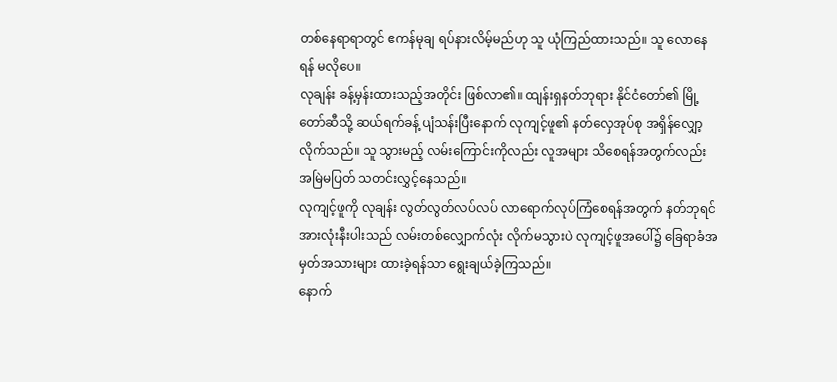တစ်နေရာရာတွင် ဧကန်မုချ ရပ်နားလိမ့်မည်ဟု သူ ယုံကြည်ထားသည်။ သူ လောနေရန် မလိုပေ။
လုချန်း ခန့်မှန်းထားသည့်အတိုင်း ဖြစ်လာ၏။ ထျန်းရှနတ်ဘုရား နိုင်ငံတော်၏ မြို့တော်ဆီသို့ ဆယ်ရက်ခန့် ပျံသန်းပြီးနောက် လုကျင့်ဖူ၏ နတ်လှေအုပ်စု အရှိန်လျှော့လိုက်သည်။ သူ သွားမည့် လမ်းကြောင်းကိုလည်း လူအများ သိစေရန်အတွက်လည်း အမြဲမပြတ် သတင်းလွှင့်နေသည်။
လုကျင့်ဖူကို လုချန်း လွတ်လွတ်လပ်လပ် လာရောက်လုပ်ကြံစေရန်အတွက် နတ်ဘုရင်အားလုံးနီးပါးသည် လမ်းတစ်လျှောက်လုံး လိုက်မသွားပဲ လုကျင့်ဖူအပေါ်၌ ခြေရာခံအမှတ်အသားများ ထားခဲ့ရန်သာ ရွေးချယ်ခဲ့ကြသည်။
နောက်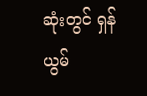ဆုံးတွင် ရှန်ယွမ်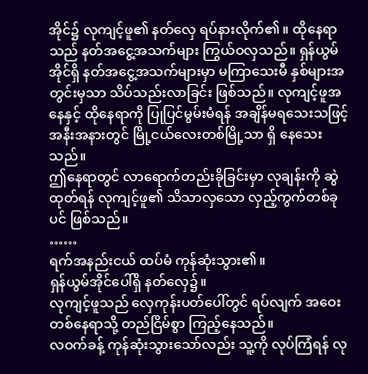အိုင်၌ လုကျင့်ဖူ၏ နတ်လှေ ရပ်နားလိုက်၏။ ထိုနေရာသည် နတ်အငွေ့အသက်များ ကြွယ်ဝလှသည်။ ရှန်ယွမ်အိုင်ရှိ နတ်အငွေ့အသက်များမှာ မကြာသေးမီ နှစ်များအတွင်းမှသာ သိပ်သည်းလာခြင်း ဖြစ်သည်။ လုကျင့်ဖူအနေနှင့် ထိုနေရာကို ပြုပြင်မွမ်းမံရန် အချိန်မရသေးသဖြင့် အနီးအနားတွင် မြို့ငယ်လေးတစ်မြို့သာ ရှိ နေသေးသည်။
ဤနေရာတွင် လာရောက်တည်းခိုခြင်းမှာ လုချန်းကို ဆွဲထုတ်ရန် လုကျင့်ဖူ၏ သိသာလှသော လှည့်ကွက်တစ်ခုပင် ဖြစ်သည်။
……
ရက်အနည်းငယ် ထပ်မံ ကုန်ဆုံးသွား၏။
ရှန်ယွမ်အိုင်ပေါ်ရှိ နတ်လှေ၌။
လုကျင့်ဖူသည် လှေကုန်းပတ်ပေါ်တွင် ရပ်လျက် အဝေးတစ်နေရာသို့ တည်ငြိမ်စွာ ကြည့်နေသည်။
လဝက်ခန့် ကုန်ဆုံးသွားသော်လည်း သူ့ကို လုပ်ကြံရန် လု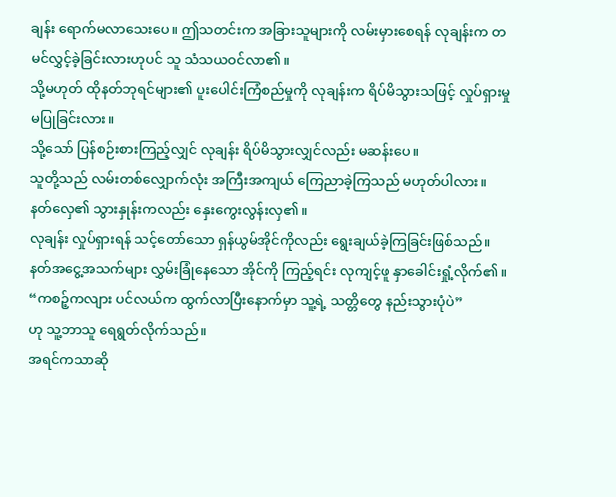ချန်း ရောက်မလာသေးပေ။ ဤသတင်းက အခြားသူများကို လမ်းမှားစေရန် လုချန်းက တမင်လွှင့်ခဲ့ခြင်းလားဟုပင် သူ သံသယဝင်လာ၏။
သို့မဟုတ် ထိုနတ်ဘုရင်များ၏ ပူးပေါင်းကြံစည်မှုကို လုချန်းက ရိပ်မိသွားသဖြင့် လှုပ်ရှားမှု မပြုခြင်းလား။
သို့သော် ပြန်စဉ်းစားကြည့်လျှင် လုချန်း ရိပ်မိသွားလျှင်လည်း မဆန်းပေ။
သူတို့သည် လမ်းတစ်လျှောက်လုံး အကြီးအကျယ် ကြေညာခဲ့ကြသည် မဟုတ်ပါလား။
နတ်လှေ၏ သွားနှုန်းကလည်း နှေးကွေးလွန်းလှ၏။
လုချန်း လှုပ်ရှားရန် သင့်တော်သော ရှန်ယွမ်အိုင်ကိုလည်း ရွေးချယ်ခဲ့ကြခြင်းဖြစ်သည်။
နတ်အငွေ့အသက်များ လွှမ်းခြုံနေသော အိုင်ကို ကြည့်ရင်း လုကျင့်ဖူ နှာခေါင်းရှုံ့လိုက်၏။
“ကစဉ့်ကလျား ပင်လယ်က ထွက်လာပြီးနောက်မှာ သူ့ရဲ့ သတ္တိတွေ နည်းသွားပုံပဲ”
ဟု သူ့ဘာသူ ရေရွတ်လိုက်သည်။
အရင်ကသာဆို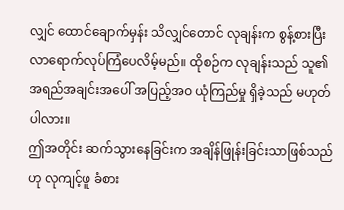လျှင် ထောင်ချောက်မှန်း သိလျှင်တောင် လုချန်းက စွန့်စားပြီး လာရောက်လုပ်ကြံပေလိမ့်မည်။ ထိုစဉ်က လုချန်းသည် သူ၏ အရည်အချင်းအပေါ် အပြည့်အဝ ယုံကြည်မှု ရှိခဲ့သည် မဟုတ်ပါလား။
ဤအတိုင်း ဆက်သွားနေခြင်းက အချိန်ဖြုန်းခြင်းသာဖြစ်သည်ဟု လုကျင့်ဖူ ခံစား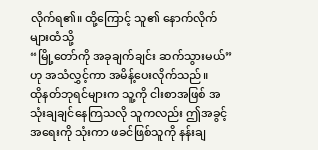လိုက်ရ၏။ ထို့ကြောင့် သူ၏ နောက်လိုက်များထံသို့
“မြို့တော်ကို အခုချက်ချင်း ဆက်သွားမယ်”
ဟု အသံလွှင့်ကာ အမိန့်ပေးလိုက်သည်။
ထိုနတ်ဘုရင်များက သူ့ကို ငါးစာအဖြစ် အသုံးချချင်နေကြသလို သူကလည်း ဤအခွင့်အရေးကို သုံးကာ ဖခင်ဖြစ်သူကို နန်းချ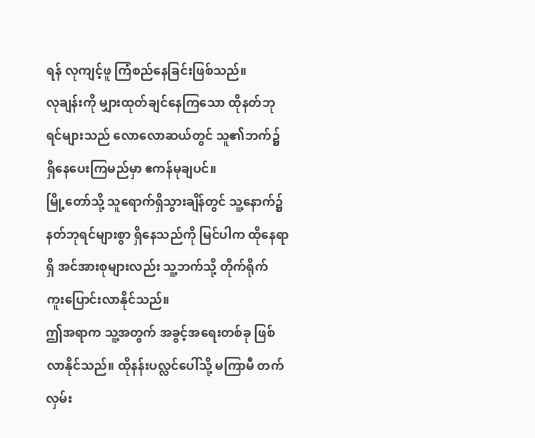ရန် လုကျင့်ဖူ ကြံစည်နေခြင်းဖြစ်သည်။
လုချန်းကို မျှားထုတ်ချင်နေကြသော ထိုနတ်ဘုရင်များသည် လောလောဆယ်တွင် သူ၏ဘက်၌ ရှိနေပေးကြမည်မှာ ဧကန်မုချပင်။
မြို့တော်သို့ သူရောက်ရှိသွားချိန်တွင် သူ့နောက်၌ နတ်ဘုရင်များစွာ ရှိနေသည်ကို မြင်ပါက ထိုနေရာရှိ အင်အားစုများလည်း သူ့ဘက်သို့ တိုက်ရိုက် ကူးပြောင်းလာနိုင်သည်။
ဤအရာက သူ့အတွက် အခွင့်အရေးတစ်ခု ဖြစ်လာနိုင်သည်။ ထိုနန်းပလ္လင်ပေါ်သို့ မကြာမီ တက်လှမ်း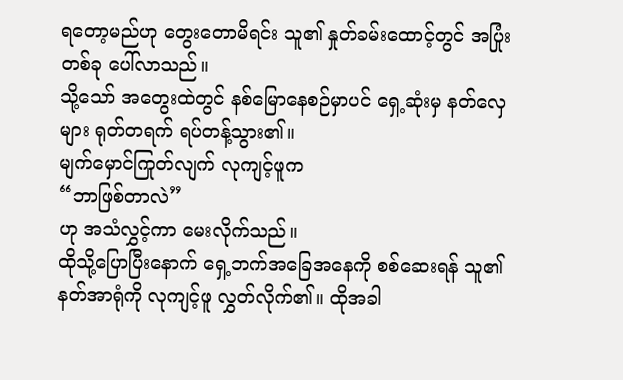ရတော့မည်ဟု တွေးတောမိရင်း သူ၏ နှုတ်ခမ်းထောင့်တွင် အပြုံးတစ်ခု ပေါ်လာသည်။
သို့သော် အတွေးထဲတွင် နစ်မြောနေစဉ်မှာပင် ရှေ့ဆုံးမှ နတ်လှေများ ရုတ်တရက် ရပ်တန့်သွား၏။
မျက်မှောင်ကြုတ်လျက် လုကျင့်ဖူက
“ဘာဖြစ်တာလဲ”
ဟု အသံလွှင့်ကာ မေးလိုက်သည်။
ထိုသို့ပြောပြီးနောက် ရှေ့ဘက်အခြေအနေကို စစ်ဆေးရန် သူ၏ နတ်အာရုံကို လုကျင့်ဖူ လွှတ်လိုက်၏။ ထိုအခါ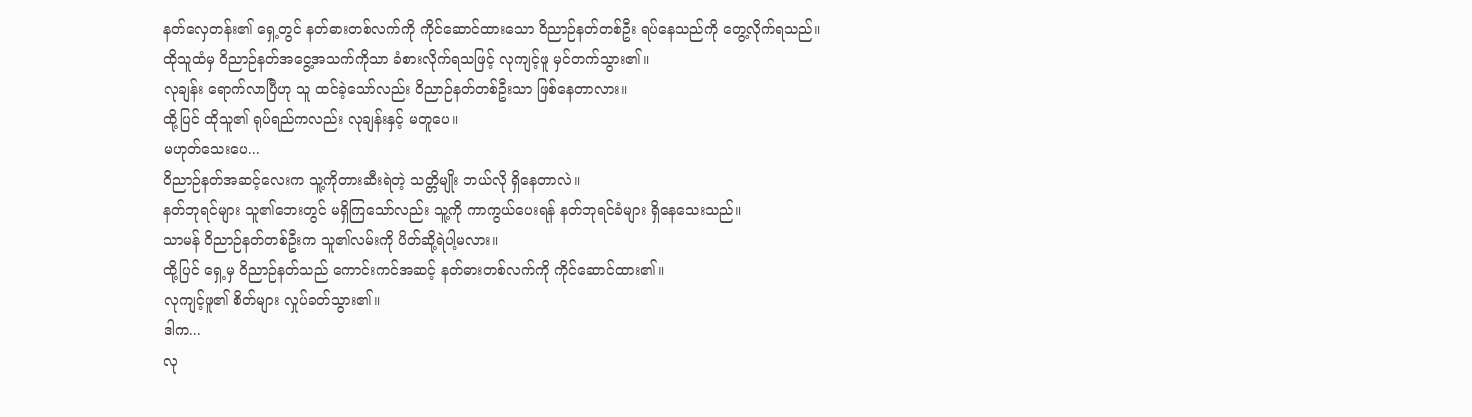နတ်လှေတန်း၏ ရှေ့တွင် နတ်ဓားတစ်လက်ကို ကိုင်ဆောင်ထားသော ဝိညာဉ်နတ်တစ်ဦး ရပ်နေသည်ကို တွေ့လိုက်ရသည်။
ထိုသူထံမှ ဝိညာဉ်နတ်အငွေ့အသက်ကိုသာ ခံစားလိုက်ရသဖြင့် လုကျင့်ဖူ မှင်တက်သွား၏။
လုချန်း ရောက်လာပြီဟု သူ ထင်ခဲ့သော်လည်း ဝိညာဉ်နတ်တစ်ဦးသာ ဖြစ်နေတာလား။
ထို့ပြင် ထိုသူ၏ ရုပ်ရည်ကလည်း လုချန်းနှင့် မတူပေ။
မဟုတ်သေးပေ...
ဝိညာဉ်နတ်အဆင့်လေးက သူ့ကိုတားဆီးရဲတဲ့ သတ္တိမျိုး ဘယ်လို ရှိနေတာလဲ။
နတ်ဘုရင်များ သူ၏ဘေးတွင် မရှိကြသော်လည်း သူ့ကို ကာကွယ်ပေးရန် နတ်ဘုရင်ခံများ ရှိနေသေးသည်။
သာမန် ဝိညာဉ်နတ်တစ်ဦးက သူ၏လမ်းကို ပိတ်ဆို့ရဲပါ့မလား။
ထို့ပြင် ရှေ့မှ ဝိညာဉ်နတ်သည် ကောင်းကင်အဆင့် နတ်ဓားတစ်လက်ကို ကိုင်ဆောင်ထား၏။
လုကျင့်ဖူ၏ စိတ်များ လှုပ်ခတ်သွား၏။
ဒါက...
လု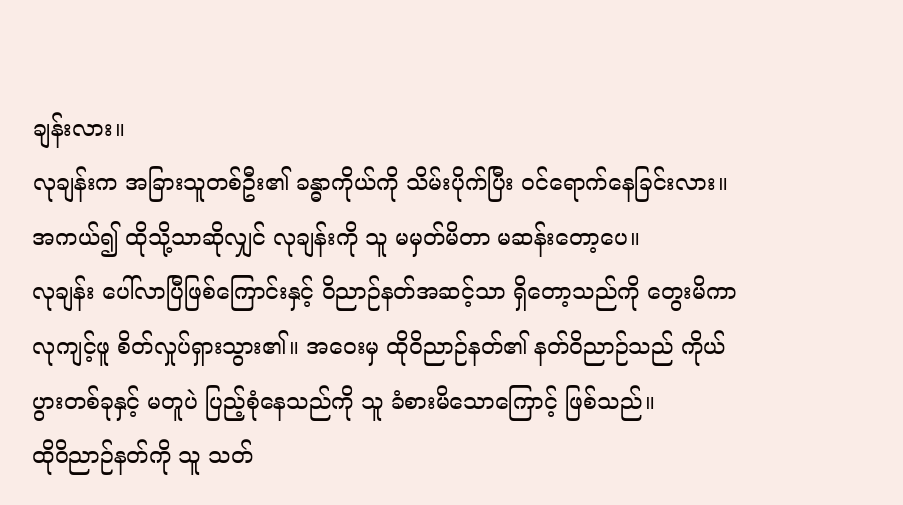ချန်းလား။
လုချန်းက အခြားသူတစ်ဦး၏ ခန္ဓာကိုယ်ကို သိမ်းပိုက်ပြီး ဝင်ရောက်နေခြင်းလား။
အကယ်၍ ထိုသို့သာဆိုလျှင် လုချန်းကို သူ မမှတ်မိတာ မဆန်းတော့ပေ။
လုချန်း ပေါ်လာပြီဖြစ်ကြောင်းနှင့် ဝိညာဉ်နတ်အဆင့်သာ ရှိတော့သည်ကို တွေးမိကာ လုကျင့်ဖူ စိတ်လှုပ်ရှားသွား၏။ အဝေးမှ ထိုဝိညာဉ်နတ်၏ နတ်ဝိညာဉ်သည် ကိုယ်ပွားတစ်ခုနှင့် မတူပဲ ပြည့်စုံနေသည်ကို သူ ခံစားမိသောကြောင့် ဖြစ်သည်။
ထိုဝိညာဉ်နတ်ကို သူ သတ်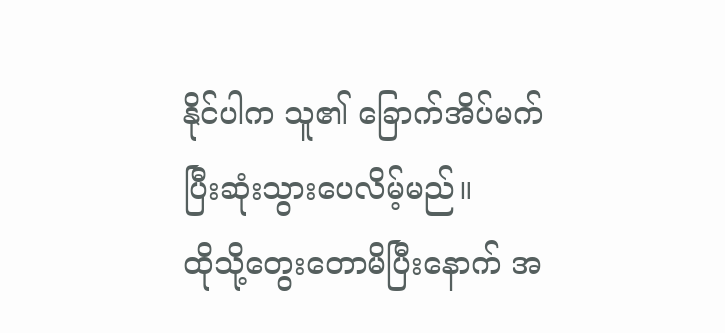နိုင်ပါက သူ၏ ခြောက်အိပ်မက် ပြီးဆုံးသွားပေလိမ့်မည်။
ထိုသို့တွေးတောမိပြီးနောက် အ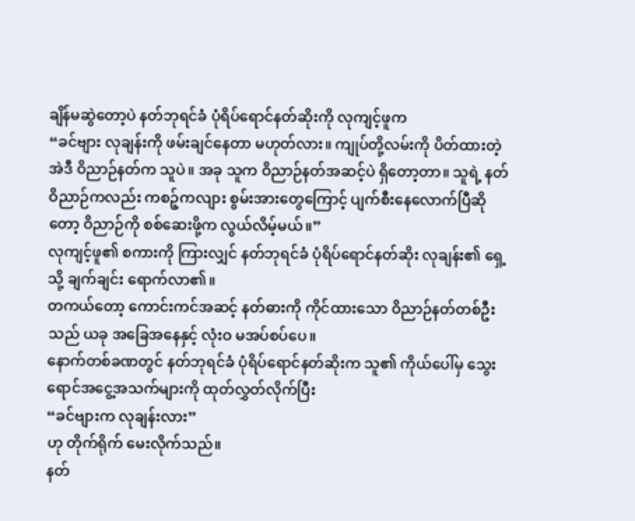ချိန်မဆွဲတော့ပဲ နတ်ဘုရင်ခံ ပုံရိပ်ရောင်နတ်ဆိုးကို လုကျင့်ဖူက
“ခင်ဗျား လုချန်းကို ဖမ်းချင်နေတာ မဟုတ်လား။ ကျုပ်တို့လမ်းကို ပိတ်ထားတဲ့ အဲဒီ ဝိညာဉ်နတ်က သူပဲ။ အခု သူက ဝိညာဉ်နတ်အဆင့်ပဲ ရှိတော့တာ။ သူရဲ့ နတ်ဝိညာဉ်ကလည်း ကစဉ့်ကလျား စွမ်းအားတွေကြောင့် ပျက်စီးနေလောက်ပြီဆိုတော့ ဝိညာဉ်ကို စစ်ဆေးဖို့က လွယ်လိမ့်မယ်။”
လုကျင့်ဖူ၏ စကားကို ကြားလျှင် နတ်ဘုရင်ခံ ပုံရိပ်ရောင်နတ်ဆိုး လုချန်း၏ ရှေ့သို့ ချက်ချင်း ရောက်လာ၏။
တကယ်တော့ ကောင်းကင်အဆင့် နတ်ဓားကို ကိုင်ထားသော ဝိညာဉ်နတ်တစ်ဦးသည် ယခု အခြေအနေနှင့် လုံးဝ မအပ်စပ်ပေ။
နောက်တစ်ခဏတွင် နတ်ဘုရင်ခံ ပုံရိပ်ရောင်နတ်ဆိုးက သူ၏ ကိုယ်ပေါ်မှ သွေးရောင်အငွေ့အသက်များကို ထုတ်လွှတ်လိုက်ပြီး
“ခင်ဗျားက လုချန်းလား”
ဟု တိုက်ရိုက် မေးလိုက်သည်။
နတ်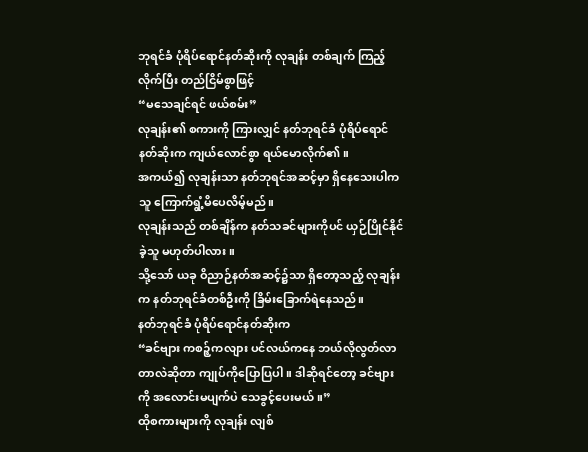ဘုရင်ခံ ပုံရိပ်ရောင်နတ်ဆိုးကို လုချန်း တစ်ချက် ကြည့်လိုက်ပြီး တည်ငြိမ်စွာဖြင့်
“မသေချင်ရင် ဖယ်စမ်း”
လုချန်း၏ စကားကို ကြားလျှင် နတ်ဘုရင်ခံ ပုံရိပ်ရောင်နတ်ဆိုးက ကျယ်လောင်စွာ ရယ်မောလိုက်၏။
အကယ်၍ လုချန်းသာ နတ်ဘုရင်အဆင့်မှာ ရှိနေသေးပါက သူ ကြောက်ရွံ့မိပေလိမ့်မည်။
လုချန်းသည် တစ်ချိန်က နတ်သခင်များကိုပင် ယှဉ်ပြိုင်နိုင်ခဲ့သူ မဟုတ်ပါလား။
သို့သော် ယခု ဝိညာဉ်နတ်အဆင့်၌သာ ရှိတော့သည့် လုချန်းက နတ်ဘုရင်ခံတစ်ဦးကို ခြိမ်းခြောက်ရဲနေသည်။
နတ်ဘုရင်ခံ ပုံရိပ်ရောင်နတ်ဆိုးက
“ခင်ဗျား ကစဉ့်ကလျား ပင်လယ်ကနေ ဘယ်လိုလွတ်လာတာလဲဆိုတာ ကျုပ်ကိုပြောပြပါ။ ဒါဆိုရင်တော့ ခင်ဗျားကို အလောင်းမပျက်ပဲ သေခွင့်ပေးမယ်။”
ထိုစကားများကို လုချန်း လျစ်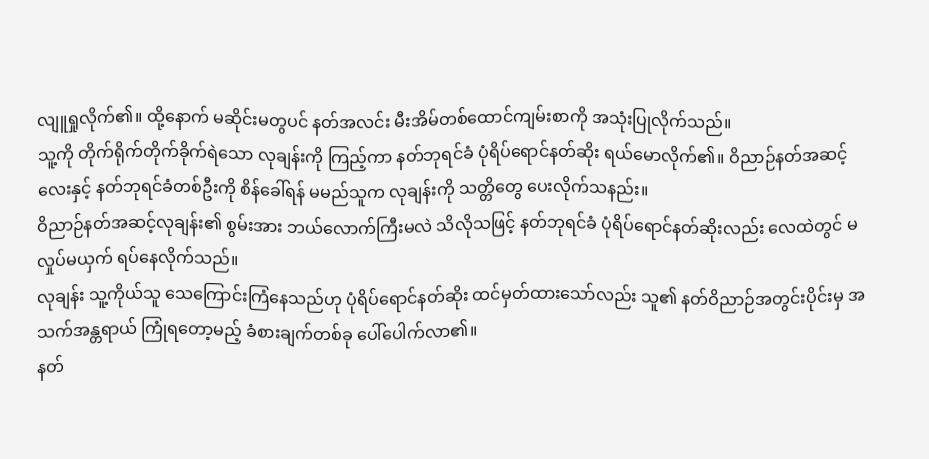လျူရှုလိုက်၏။ ထို့နောက် မဆိုင်းမတွပင် နတ်အလင်း မီးအိမ်တစ်ထောင်ကျမ်းစာကို အသုံးပြုလိုက်သည်။
သူ့ကို တိုက်ရိုက်တိုက်ခိုက်ရဲသော လုချန်းကို ကြည့်ကာ နတ်ဘုရင်ခံ ပုံရိပ်ရောင်နတ်ဆိုး ရယ်မောလိုက်၏။ ဝိညာဉ်နတ်အဆင့်လေးနှင့် နတ်ဘုရင်ခံတစ်ဦးကို စိန်ခေါ်ရန် မမည်သူက လုချန်းကို သတ္တိတွေ ပေးလိုက်သနည်း။
ဝိညာဉ်နတ်အဆင့်လုချန်း၏ စွမ်းအား ဘယ်လောက်ကြီးမလဲ သိလိုသဖြင့် နတ်ဘုရင်ခံ ပုံရိပ်ရောင်နတ်ဆိုးလည်း လေထဲတွင် မလှုပ်မယှက် ရပ်နေလိုက်သည်။
လုချန်း သူ့ကိုယ်သူ သေကြောင်းကြံနေသည်ဟု ပုံရိပ်ရောင်နတ်ဆိုး ထင်မှတ်ထားသော်လည်း သူ၏ နတ်ဝိညာဉ်အတွင်းပိုင်းမှ အသက်အန္တရာယ် ကြုံရတော့မည့် ခံစားချက်တစ်ခု ပေါ်ပေါက်လာ၏။
နတ်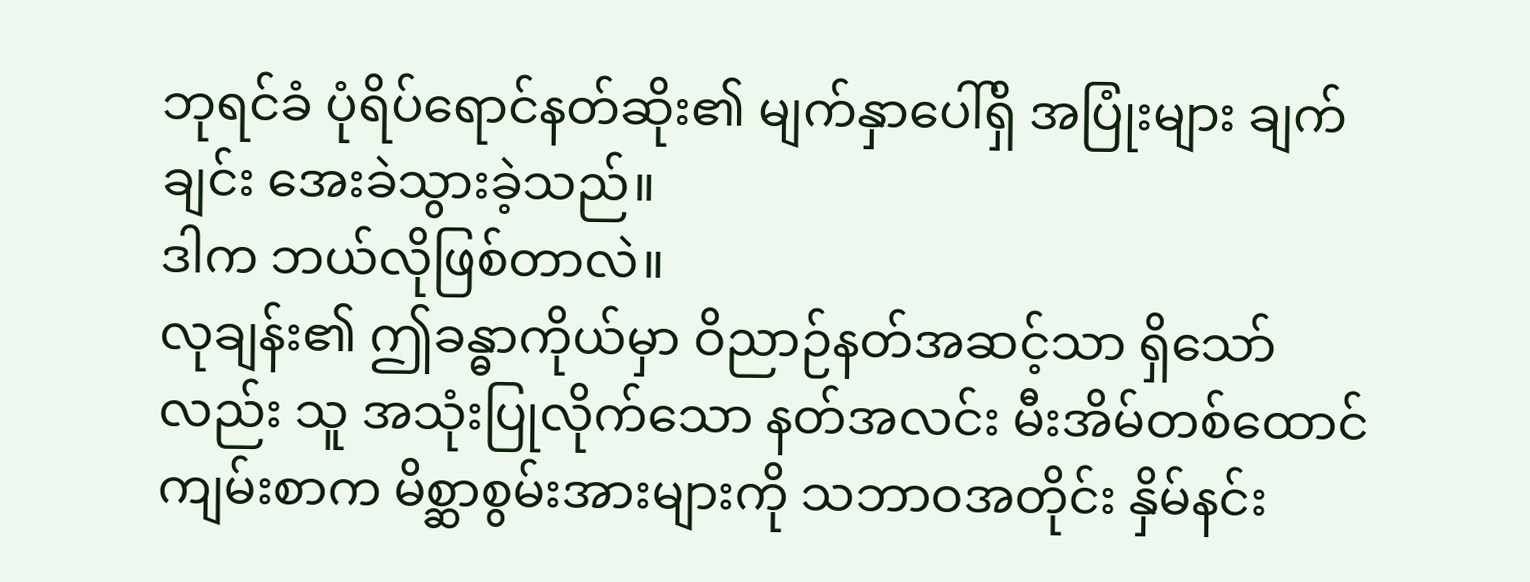ဘုရင်ခံ ပုံရိပ်ရောင်နတ်ဆိုး၏ မျက်နှာပေါ်ရှိ အပြုံးများ ချက်ချင်း အေးခဲသွားခဲ့သည်။
ဒါက ဘယ်လိုဖြစ်တာလဲ။
လုချန်း၏ ဤခန္ဓာကိုယ်မှာ ဝိညာဉ်နတ်အဆင့်သာ ရှိသော်လည်း သူ အသုံးပြုလိုက်သော နတ်အလင်း မီးအိမ်တစ်ထောင်ကျမ်းစာက မိစ္ဆာစွမ်းအားများကို သဘာဝအတိုင်း နှိမ်နင်း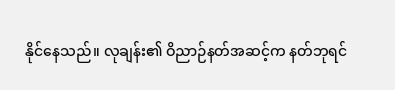နိုင်နေသည်။ လုချန်း၏ ဝိညာဉ်နတ်အဆင့်က နတ်ဘုရင်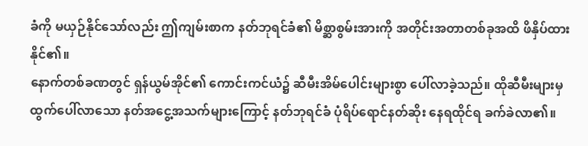ခံကို မယှဉ်နိုင်သော်လည်း ဤကျမ်းစာက နတ်ဘုရင်ခံ၏ မိစ္ဆာစွမ်းအားကို အတိုင်းအတာတစ်ခုအထိ ဖိနှိပ်ထားနိုင်၏။
နောက်တစ်ခဏတွင် ရှန်ယွမ်အိုင်၏ ကောင်းကင်ယံ၌ ဆီမီးအိမ်ပေါင်းများစွာ ပေါ်လာခဲ့သည်။ ထိုဆီမီးများမှ ထွက်ပေါ်လာသော နတ်အငွေ့အသက်များကြောင့် နတ်ဘုရင်ခံ ပုံရိပ်ရောင်နတ်ဆိုး နေရထိုင်ရ ခက်ခဲလာ၏။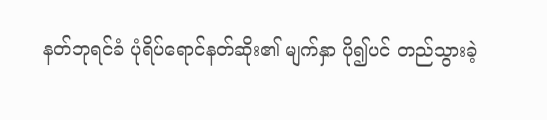နတ်ဘုရင်ခံ ပုံရိပ်ရောင်နတ်ဆိုး၏ မျက်နှာ ပို၍ပင် တည်သွားခဲ့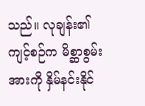သည်။ လုချန်း၏ ကျင့်စဉ်က မိစ္ဆာစွမ်းအားကို နှိမ်နင်းနိုင်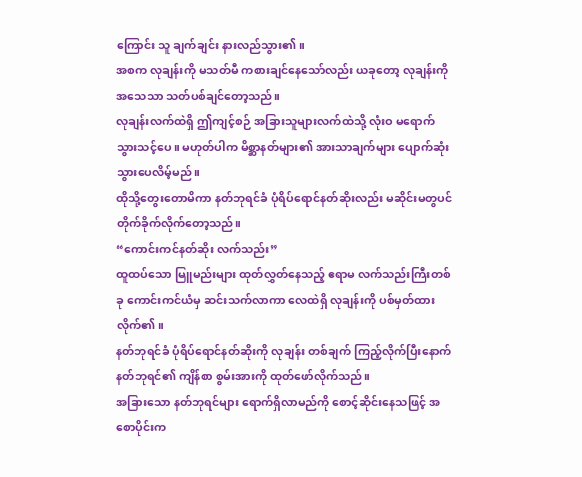ကြောင်း သူ ချက်ချင်း နားလည်သွား၏။
အစက လုချန်းကို မသတ်မီ ကစားချင်နေသော်လည်း ယခုတော့ လုချန်းကို အသေသာ သတ်ပစ်ချင်တော့သည်။
လုချန်းလက်ထဲရှိ ဤကျင့်စဉ် အခြားသူများလက်ထဲသို့ လုံးဝ မရောက်သွားသင့်ပေ။ မဟုတ်ပါက မိစ္ဆာနတ်များ၏ အားသာချက်များ ပျောက်ဆုံးသွားပေလိမ့်မည်။
ထိုသို့တွေးတောမိကာ နတ်ဘုရင်ခံ ပုံရိပ်ရောင်နတ်ဆိုးလည်း မဆိုင်းမတွပင် တိုက်ခိုက်လိုက်တော့သည်။
“ကောင်းကင်နတ်ဆိုး လက်သည်း”
ထူထပ်သော မြူမည်းများ ထုတ်လွှတ်နေသည့် ဧရာမ လက်သည်းကြီးတစ်ခု ကောင်းကင်ယံမှ ဆင်းသက်လာကာ လေထဲရှိ လုချန်းကို ပစ်မှတ်ထားလိုက်၏။
နတ်ဘုရင်ခံ ပုံရိပ်ရောင်နတ်ဆိုးကို လုချန်း တစ်ချက် ကြည့်လိုက်ပြီးနောက် နတ်ဘုရင်၏ ကျိန်စာ စွမ်းအားကို ထုတ်ဖော်လိုက်သည်။
အခြားသော နတ်ဘုရင်များ ရောက်ရှိလာမည်ကို စောင့်ဆိုင်းနေသဖြင့် အစောပိုင်းက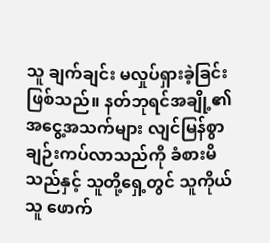သူ ချက်ချင်း မလှုပ်ရှားခဲ့ခြင်း ဖြစ်သည်။ နတ်ဘုရင်အချို့၏ အငွေ့အသက်များ လျင်မြန်စွာ ချဉ်းကပ်လာသည်ကို ခံစားမိသည်နှင့် သူတို့ရှေ့တွင် သူကိုယ်သူ ဖောက်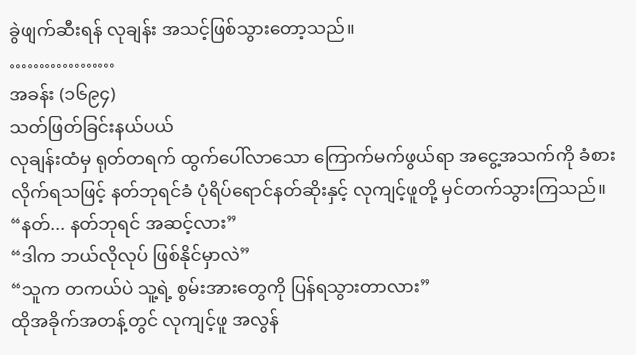ခွဲဖျက်ဆီးရန် လုချန်း အသင့်ဖြစ်သွားတော့သည်။
………………
အခန်း (၁၆၉၄)
သတ်ဖြတ်ခြင်းနယ်ပယ်
လုချန်းထံမှ ရုတ်တရက် ထွက်ပေါ်လာသော ကြောက်မက်ဖွယ်ရာ အငွေ့အသက်ကို ခံစားလိုက်ရသဖြင့် နတ်ဘုရင်ခံ ပုံရိပ်ရောင်နတ်ဆိုးနှင့် လုကျင့်ဖူတို့ မှင်တက်သွားကြသည်။
“နတ်... နတ်ဘုရင် အဆင့်လား”
“ဒါက ဘယ်လိုလုပ် ဖြစ်နိုင်မှာလဲ”
“သူက တကယ်ပဲ သူ့ရဲ့ စွမ်းအားတွေကို ပြန်ရသွားတာလား”
ထိုအခိုက်အတန့်တွင် လုကျင့်ဖူ အလွန်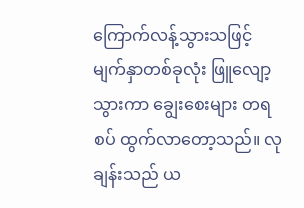ကြောက်လန့်သွားသဖြင့် မျက်နှာတစ်ခုလုံး ဖြူလျော့သွားကာ ချွေးစေးများ တရစပ် ထွက်လာတော့သည်။ လုချန်းသည် ယ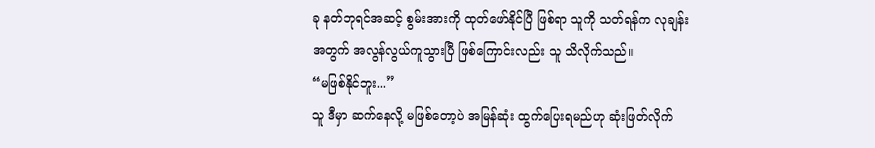ခု နတ်ဘုရင်အဆင့် စွမ်းအားကို ထုတ်ဖော်နိုင်ပြီ ဖြစ်ရာ သူကို သတ်ရန်က လုချန်းအတွက် အလွန်လွယ်ကူသွားပြီ ဖြစ်ကြောင်းလည်း သူ သိလိုက်သည်။
“မဖြစ်နိုင်ဘူး...”
သူ ဒီမှာ ဆက်နေလို့ မဖြစ်တော့ပဲ အမြန်ဆုံး ထွက်ပြေးရမည်ဟု ဆုံးဖြတ်လိုက်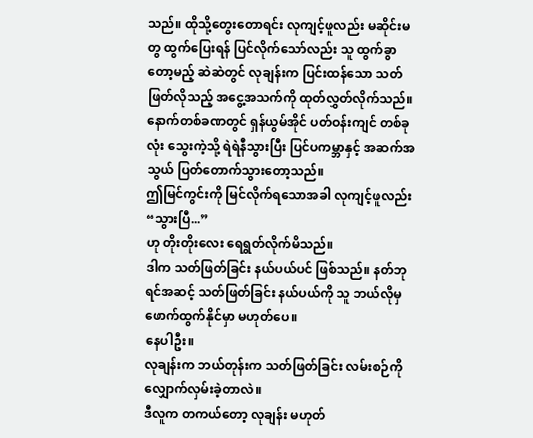သည်။ ထိုသို့တွေးတောရင်း လုကျင့်ဖူလည်း မဆိုင်းမတွ ထွက်ပြေးရန် ပြင်လိုက်သော်လည်း သူ ထွက်ခွာတော့မည့် ဆဲဆဲတွင် လုချန်းက ပြင်းထန်သော သတ်ဖြတ်လိုသည့် အငွေ့အသက်ကို ထုတ်လွှတ်လိုက်သည်။
နောက်တစ်ခဏတွင် ရှန်ယွမ်အိုင် ပတ်ဝန်းကျင် တစ်ခုလုံး သွေးကဲ့သို့ ရဲရဲနီသွားပြီး ပြင်ပကမ္ဘာနှင့် အဆက်အသွယ် ပြတ်တောက်သွားတော့သည်။
ဤမြင်ကွင်းကို မြင်လိုက်ရသောအခါ လုကျင့်ဖူလည်း
“သွားပြီ...”
ဟု တိုးတိုးလေး ရေရွတ်လိုက်မိသည်။
ဒါက သတ်ဖြတ်ခြင်း နယ်ပယ်ပင် ဖြစ်သည်။ နတ်ဘုရင်အဆင့် သတ်ဖြတ်ခြင်း နယ်ပယ်ကို သူ ဘယ်လိုမှ ဖောက်ထွက်နိုင်မှာ မဟုတ်ပေ။
နေပါဦး။
လုချန်းက ဘယ်တုန်းက သတ်ဖြတ်ခြင်း လမ်းစဉ်ကို လျှောက်လှမ်းခဲ့တာလဲ။
ဒီလူက တကယ်တော့ လုချန်း မဟုတ်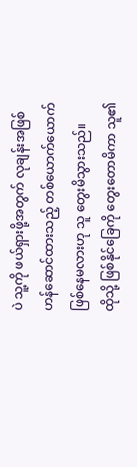ပဲ သူ့ကို ဖယ်ရှားဖို့အတွက် လုချန်းအဖြစ် ဟန်ဆောင်ထားသည့် တစ်ယောက်ယောက် ဖြစ်နေမလားဟု သူ တွေးမိသွားသည်။
ထိုသို့ ဖြစ်နိုင်ခြေကို တွေးတောမိကာ သူ၏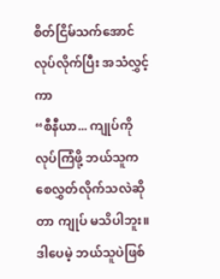စိတ်ငြိမ်သက်အောင် လုပ်လိုက်ပြီး အသံလွှင့်ကာ
“စီနီယာ... ကျုပ်ကို လုပ်ကြံဖို့ ဘယ်သူက စေလွှတ်လိုက်သလဲဆိုတာ ကျုပ် မသိပါဘူး။ ဒါပေမဲ့ ဘယ်သူပဲဖြစ်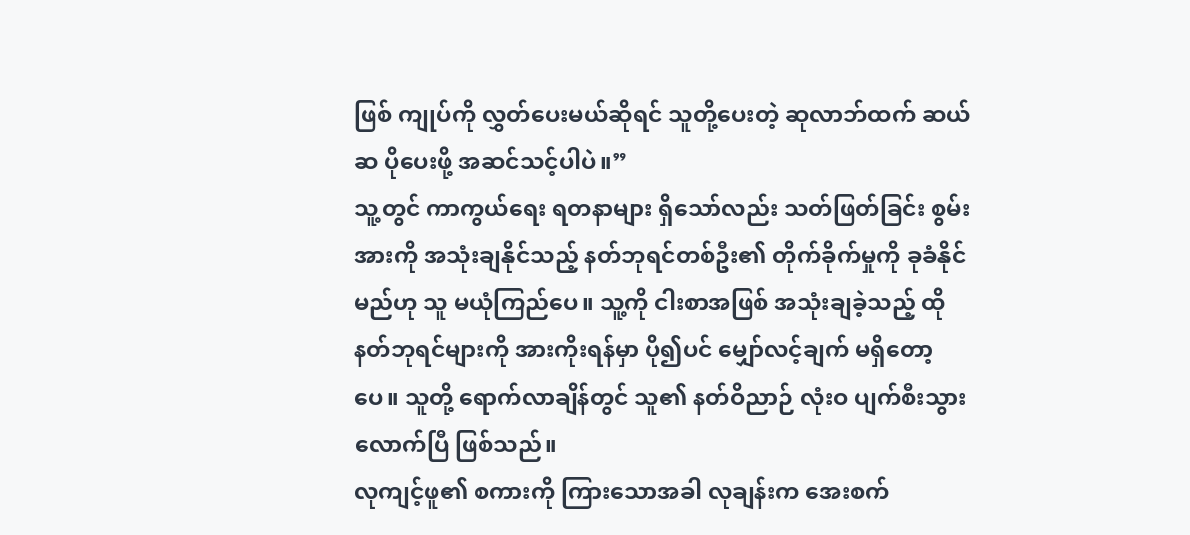ဖြစ် ကျုပ်ကို လွှတ်ပေးမယ်ဆိုရင် သူတို့ပေးတဲ့ ဆုလာဘ်ထက် ဆယ်ဆ ပိုပေးဖို့ အဆင်သင့်ပါပဲ။”
သူ့တွင် ကာကွယ်ရေး ရတနာများ ရှိသော်လည်း သတ်ဖြတ်ခြင်း စွမ်းအားကို အသုံးချနိုင်သည့် နတ်ဘုရင်တစ်ဦး၏ တိုက်ခိုက်မှုကို ခုခံနိုင်မည်ဟု သူ မယုံကြည်ပေ။ သူ့ကို ငါးစာအဖြစ် အသုံးချခဲ့သည့် ထိုနတ်ဘုရင်များကို အားကိုးရန်မှာ ပို၍ပင် မျှော်လင့်ချက် မရှိတော့ပေ။ သူတို့ ရောက်လာချိန်တွင် သူ၏ နတ်ဝိညာဉ် လုံးဝ ပျက်စီးသွားလောက်ပြီ ဖြစ်သည်။
လုကျင့်ဖူ၏ စကားကို ကြားသောအခါ လုချန်းက အေးစက်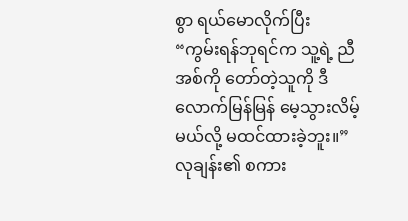စွာ ရယ်မောလိုက်ပြီး
“ကွမ်းရန်ဘုရင်က သူ့ရဲ့ ညီအစ်ကို တော်တဲ့သူကို ဒီလောက်မြန်မြန် မေ့သွားလိမ့်မယ်လို့ မထင်ထားခဲ့ဘူး။”
လုချန်း၏ စကား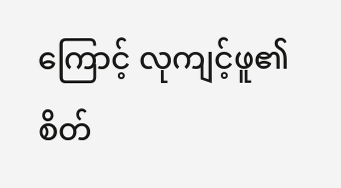ကြောင့် လုကျင့်ဖူ၏ စိတ်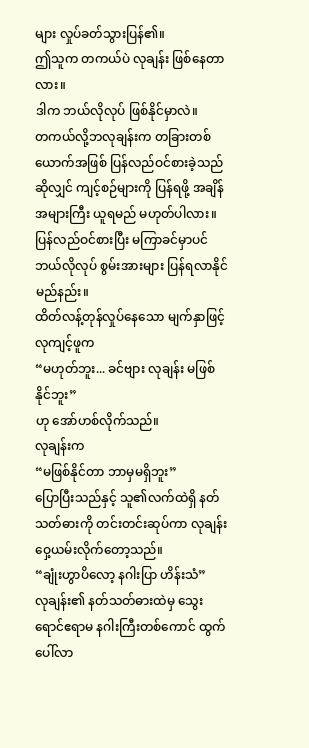များ လှုပ်ခတ်သွားပြန်၏။
ဤသူက တကယ်ပဲ လုချန်း ဖြစ်နေတာလား။
ဒါက ဘယ်လိုလုပ် ဖြစ်နိုင်မှာလဲ။
တကယ်လို့ဘလုချန်းက တခြားတစ်ယောက်အဖြစ် ပြန်လည်ဝင်စားခဲ့သည်ဆိုလျှင် ကျင့်စဉ်များကို ပြန်ရဖို့ အချိန်အများကြီး ယူရမည် မဟုတ်ပါလား။
ပြန်လည်ဝင်စားပြီး မကြာခင်မှာပင် ဘယ်လိုလုပ် စွမ်းအားများ ပြန်ရလာနိုင်မည်နည်း။
ထိတ်လန့်တုန်လှုပ်နေသော မျက်နှာဖြင့် လုကျင့်ဖူက
“မဟုတ်ဘူး... ခင်ဗျား လုချန်း မဖြစ်နိုင်ဘူး”
ဟု အော်ဟစ်လိုက်သည်။
လုချန်းက
“မဖြစ်နိုင်တာ ဘာမှမရှိဘူး”
ပြောပြီးသည်နှင့် သူ၏လက်ထဲရှိ နတ်သတ်ဓားကို တင်းတင်းဆုပ်ကာ လုချန်း ဝှေ့ယမ်းလိုက်တော့သည်။
“ချုံးဟွာပိလော့ နဂါးပြာ ဟိန်းသံ”
လုချန်း၏ နတ်သတ်ဓားထဲမှ သွေးရောင်ဧရာမ နဂါးကြီးတစ်ကောင် ထွက်ပေါ်လာ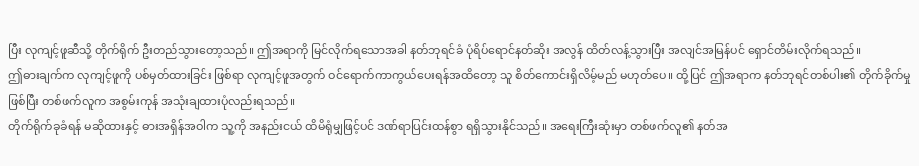ပြီး လုကျင့်ဖူဆီသို့ တိုက်ရိုက် ဦးတည်သွားတော့သည်။ ဤအရာကို မြင်လိုက်ရသောအခါ နတ်ဘုရင်ခံ ပုံရိပ်ရောင်နတ်ဆိုး အလွန် ထိတ်လန့်သွားပြီး အလျင်အမြန်ပင် ရှောင်တိမ်းလိုက်ရသည်။
ဤဓားချက်က လုကျင့်ဖူကို ပစ်မှတ်ထားခြင်း ဖြစ်ရာ လုကျင့်ဖူအတွက် ဝင်ရောက်ကာကွယ်ပေးရန်အထိတော့ သူ စိတ်ကောင်းရှိလိမ့်မည် မဟုတ်ပေ။ ထို့ပြင် ဤအရာက နတ်ဘုရင်တစ်ပါး၏ တိုက်ခိုက်မှုဖြစ်ပြီး တစ်ဖက်လူက အစွမ်းကုန် အသုံးချထားပုံလည်းရသည်။
တိုက်ရိုက်ခုခံရန် မဆိုထားနှင့် ဓားအရှိန်အဝါက သူ့ကို အနည်းငယ် ထိမိရုံမျှဖြင့်ပင် ဒဏ်ရာပြင်းထန်စွာ ရရှိသွားနိုင်သည်။ အရေးကြီးဆုံးမှာ တစ်ဖက်လူ၏ နတ်အ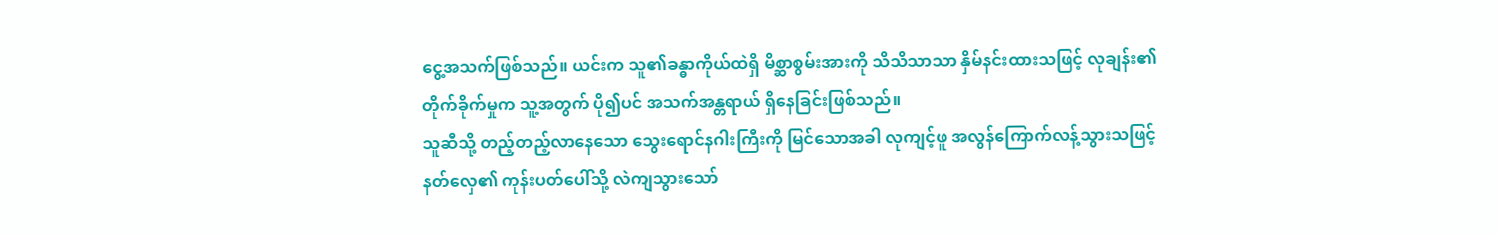ငွေ့အသက်ဖြစ်သည်။ ယင်းက သူ၏ခန္ဓာကိုယ်ထဲရှိ မိစ္ဆာစွမ်းအားကို သိသိသာသာ နှိမ်နင်းထားသဖြင့် လုချန်း၏ တိုက်ခိုက်မှုက သူ့အတွက် ပို၍ပင် အသက်အန္တရာယ် ရှိနေခြင်းဖြစ်သည်။
သူဆီသို့ တည့်တည့်လာနေသော သွေးရောင်နဂါးကြီးကို မြင်သောအခါ လုကျင့်ဖူ အလွန်ကြောက်လန့်သွားသဖြင့် နတ်လှေ၏ ကုန်းပတ်ပေါ်သို့ လဲကျသွားသော်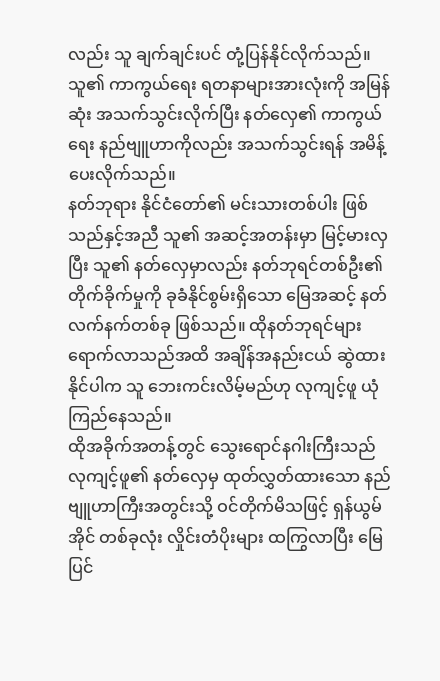လည်း သူ ချက်ချင်းပင် တုံ့ပြန်နိုင်လိုက်သည်။
သူ၏ ကာကွယ်ရေး ရတနာများအားလုံးကို အမြန်ဆုံး အသက်သွင်းလိုက်ပြီး နတ်လှေ၏ ကာကွယ်ရေး နည်ဗျူဟာကိုလည်း အသက်သွင်းရန် အမိန့်ပေးလိုက်သည်။
နတ်ဘုရား နိုင်ငံတော်၏ မင်းသားတစ်ပါး ဖြစ်သည်နှင့်အညီ သူ၏ အဆင့်အတန်းမှာ မြင့်မားလှပြီး သူ၏ နတ်လှေမှာလည်း နတ်ဘုရင်တစ်ဦး၏ တိုက်ခိုက်မှုကို ခုခံနိုင်စွမ်းရှိသော မြေအဆင့် နတ်လက်နက်တစ်ခု ဖြစ်သည်။ ထိုနတ်ဘုရင်များ ရောက်လာသည်အထိ အချိန်အနည်းငယ် ဆွဲထားနိုင်ပါက သူ ဘေးကင်းလိမ့်မည်ဟု လုကျင့်ဖူ ယုံကြည်နေသည်။
ထိုအခိုက်အတန့်တွင် သွေးရောင်နဂါးကြီးသည် လုကျင့်ဖူ၏ နတ်လှေမှ ထုတ်လွှတ်ထားသော နည်ဗျူဟာကြီးအတွင်းသို့ ဝင်တိုက်မိသဖြင့် ရှန်ယွမ်အိုင် တစ်ခုလုံး လှိုင်းတံပိုးများ ထကြွလာပြီး မြေပြင်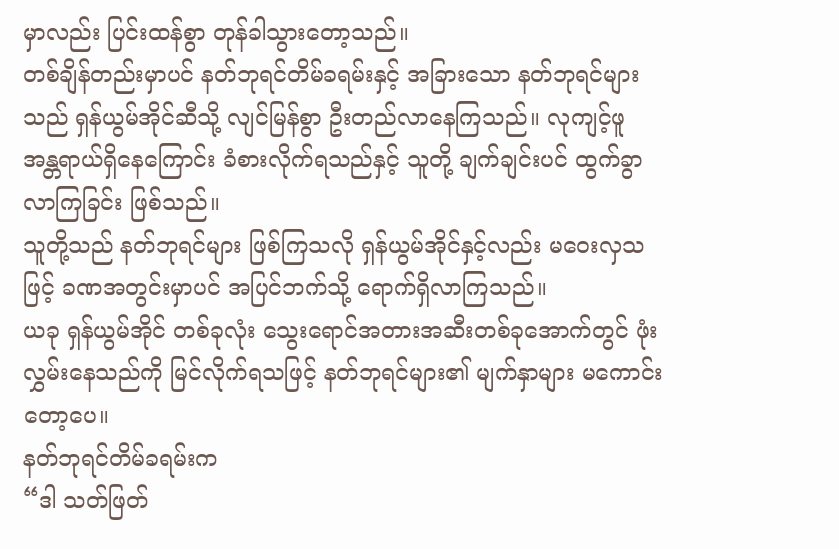မှာလည်း ပြင်းထန်စွာ တုန်ခါသွားတော့သည်။
တစ်ချိန်တည်းမှာပင် နတ်ဘုရင်တိမ်ခရမ်းနှင့် အခြားသော နတ်ဘုရင်များသည် ရှန်ယွမ်အိုင်ဆီသို့ လျင်မြန်စွာ ဦးတည်လာနေကြသည်။ လုကျင့်ဖူ အန္တရာယ်ရှိနေကြောင်း ခံစားလိုက်ရသည်နှင့် သူတို့ ချက်ချင်းပင် ထွက်ခွာလာကြခြင်း ဖြစ်သည်။
သူတို့သည် နတ်ဘုရင်များ ဖြစ်ကြသလို ရှန်ယွမ်အိုင်နှင့်လည်း မဝေးလှသဖြင့် ခဏအတွင်းမှာပင် အပြင်ဘက်သို့ ရောက်ရှိလာကြသည်။
ယခု ရှန်ယွမ်အိုင် တစ်ခုလုံး သွေးရောင်အတားအဆီးတစ်ခုအောက်တွင် ဖုံးလွှမ်းနေသည်ကို မြင်လိုက်ရသဖြင့် နတ်ဘုရင်များ၏ မျက်နှာများ မကောင်းတော့ပေ။
နတ်ဘုရင်တိမ်ခရမ်းက
“ဒါ သတ်ဖြတ်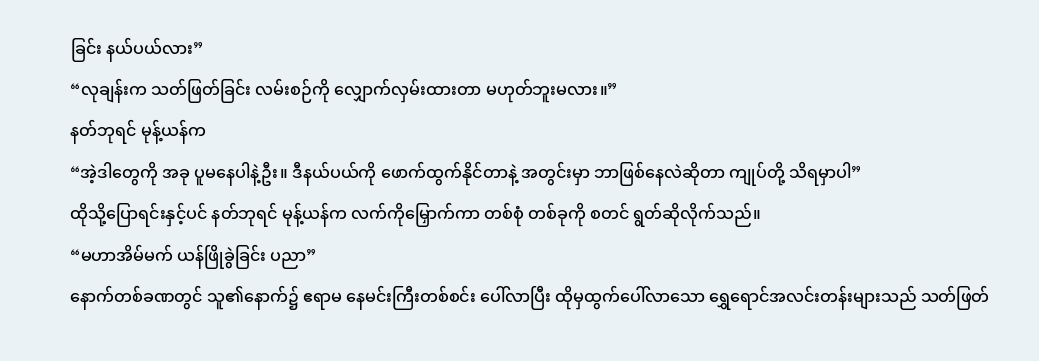ခြင်း နယ်ပယ်လား”
“လုချန်းက သတ်ဖြတ်ခြင်း လမ်းစဉ်ကို လျှောက်လှမ်းထားတာ မဟုတ်ဘူးမလား။”
နတ်ဘုရင် မုန့်ယန်က
“အဲ့ဒါတွေကို အခု ပူမနေပါနဲ့ဦး။ ဒီနယ်ပယ်ကို ဖောက်ထွက်နိုင်တာနဲ့ အတွင်းမှာ ဘာဖြစ်နေလဲဆိုတာ ကျုပ်တို့ သိရမှာပါ”
ထိုသို့ပြောရင်းနှင့်ပင် နတ်ဘုရင် မုန့်ယန်က လက်ကိုမြှောက်ကာ တစ်စုံ တစ်ခုကို စတင် ရွတ်ဆိုလိုက်သည်။
“မဟာအိမ်မက် ယန်ဖြိုခွဲခြင်း ပညာ”
နောက်တစ်ခဏတွင် သူ၏နောက်၌ ဧရာမ နေမင်းကြီးတစ်စင်း ပေါ်လာပြီး ထိုမှထွက်ပေါ်လာသော ရွှေရောင်အလင်းတန်းများသည် သတ်ဖြတ်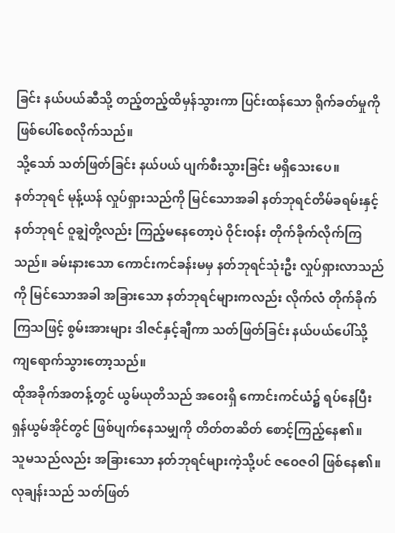ခြင်း နယ်ပယ်ဆီသို့ တည့်တည့်ထိမှန်သွားကာ ပြင်းထန်သော ရိုက်ခတ်မှုကို ဖြစ်ပေါ်စေလိုက်သည်။
သို့သော် သတ်ဖြတ်ခြင်း နယ်ပယ် ပျက်စီးသွားခြင်း မရှိသေးပေ။
နတ်ဘုရင် မုန့်ယန် လှုပ်ရှားသည်ကို မြင်သောအခါ နတ်ဘုရင်တိမ်ခရမ်းနှင့် နတ်ဘုရင် ဝူချွဲတို့လည်း ကြည့်မနေတော့ပဲ ဝိုင်းဝန်း တိုက်ခိုက်လိုက်ကြသည်။ ခမ်းနားသော ကောင်းကင်ခန်းမမှ နတ်ဘုရင်သုံးဦး လှုပ်ရှားလာသည်ကို မြင်သောအခါ အခြားသော နတ်ဘုရင်များကလည်း လိုက်လံ တိုက်ခိုက်ကြသဖြင့် စွမ်းအားများ ဒါဇင်နှင့်ချီကာ သတ်ဖြတ်ခြင်း နယ်ပယ်ပေါ်သို့ ကျရောက်သွားတော့သည်။
ထိုအခိုက်အတန့်တွင် ယွမ်ယုတိသည် အဝေးရှိ ကောင်းကင်ယံ၌ ရပ်နေပြီး ရှန်ယွမ်အိုင်တွင် ဖြစ်ပျက်နေသမျှကို တိတ်တဆိတ် စောင့်ကြည့်နေ၏။
သူမသည်လည်း အခြားသော နတ်ဘုရင်များကဲ့သို့ပင် ဇဝေဇဝါ ဖြစ်နေ၏။ လုချန်းသည် သတ်ဖြတ်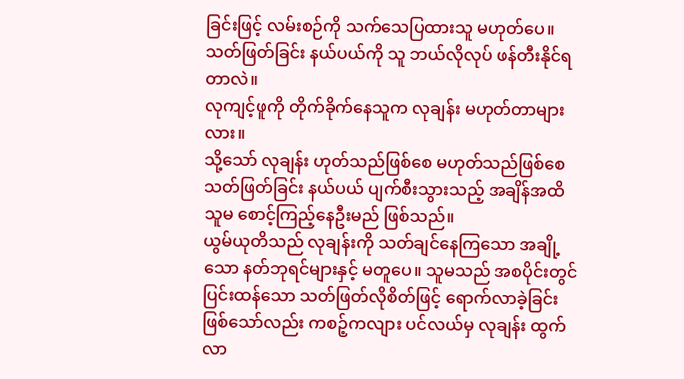ခြင်းဖြင့် လမ်းစဉ်ကို သက်သေပြထားသူ မဟုတ်ပေ။
သတ်ဖြတ်ခြင်း နယ်ပယ်ကို သူ ဘယ်လိုလုပ် ဖန်တီးနိုင်ရတာလဲ။
လုကျင့်ဖူကို တိုက်ခိုက်နေသူက လုချန်း မဟုတ်တာများလား။
သို့သော် လုချန်း ဟုတ်သည်ဖြစ်စေ မဟုတ်သည်ဖြစ်စေ သတ်ဖြတ်ခြင်း နယ်ပယ် ပျက်စီးသွားသည့် အချိန်အထိ သူမ စောင့်ကြည့်နေဦးမည် ဖြစ်သည်။
ယွမ်ယုတိသည် လုချန်းကို သတ်ချင်နေကြသော အချို့သော နတ်ဘုရင်များနှင့် မတူပေ။ သူမသည် အစပိုင်းတွင် ပြင်းထန်သော သတ်ဖြတ်လိုစိတ်ဖြင့် ရောက်လာခဲ့ခြင်း ဖြစ်သော်လည်း ကစဉ့်ကလျား ပင်လယ်မှ လုချန်း ထွက်လာ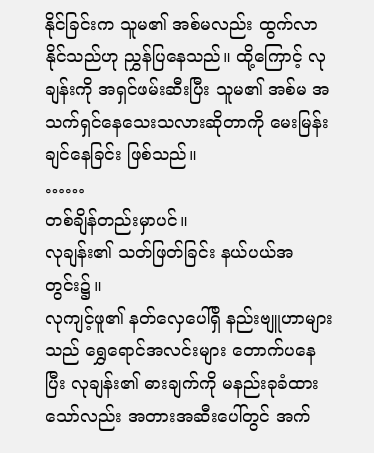နိုင်ခြင်းက သူမ၏ အစ်မလည်း ထွက်လာနိုင်သည်ဟု ညွှန်ပြနေသည်။ ထို့ကြောင့် လုချန်းကို အရှင်ဖမ်းဆီးပြီး သူမ၏ အစ်မ အသက်ရှင်နေသေးသလားဆိုတာကို မေးမြန်းချင်နေခြင်း ဖြစ်သည်။
……
တစ်ချိန်တည်းမှာပင်။
လုချန်း၏ သတ်ဖြတ်ခြင်း နယ်ပယ်အတွင်း၌။
လုကျင့်ဖူ၏ နတ်လှေပေါ်ရှိ နည်းဗျူဟာများသည် ရွှေရောင်အလင်းများ တောက်ပနေပြီး လုချန်း၏ ဓားချက်ကို မနည်းခုခံထားသော်လည်း အတားအဆီးပေါ်တွင် အက်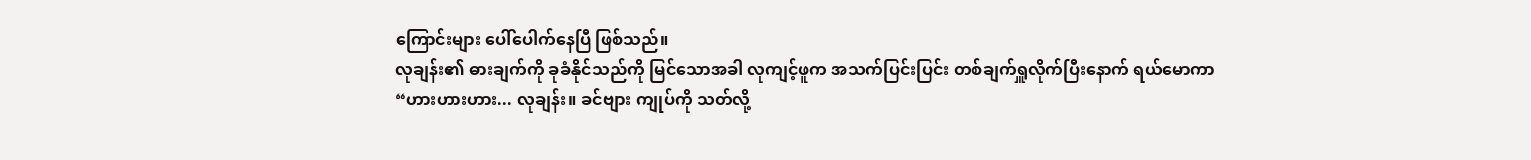ကြောင်းများ ပေါ်ပေါက်နေပြီ ဖြစ်သည်။
လုချန်း၏ ဓားချက်ကို ခုခံနိုင်သည်ကို မြင်သောအခါ လုကျင့်ဖူက အသက်ပြင်းပြင်း တစ်ချက်ရှူလိုက်ပြီးနောက် ရယ်မောကာ
“ဟားဟားဟား... လုချန်း။ ခင်ဗျား ကျုပ်ကို သတ်လို့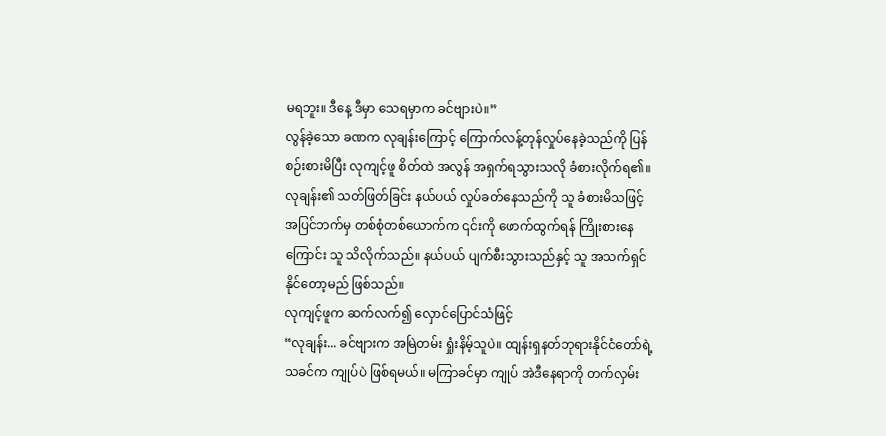မရဘူး။ ဒီနေ့ ဒီမှာ သေရမှာက ခင်ဗျားပဲ။”
လွန်ခဲ့သော ခဏက လုချန်းကြောင့် ကြောက်လန့်တုန်လှုပ်နေခဲ့သည်ကို ပြန်စဉ်းစားမိပြီး လုကျင့်ဖူ စိတ်ထဲ အလွန် အရှက်ရသွားသလို ခံစားလိုက်ရ၏။ လုချန်း၏ သတ်ဖြတ်ခြင်း နယ်ပယ် လှုပ်ခတ်နေသည်ကို သူ ခံစားမိသဖြင့် အပြင်ဘက်မှ တစ်စုံတစ်ယောက်က ၎င်းကို ဖောက်ထွက်ရန် ကြိုးစားနေကြောင်း သူ သိလိုက်သည်။ နယ်ပယ် ပျက်စီးသွားသည်နှင့် သူ အသက်ရှင်နိုင်တော့မည် ဖြစ်သည်။
လုကျင့်ဖူက ဆက်လက်၍ လှောင်ပြောင်သံဖြင့်
“လုချန်း... ခင်ဗျားက အမြဲတမ်း ရှုံးနိမ့်သူပဲ။ ထျန်းရှနတ်ဘုရားနိုင်ငံတော်ရဲ့ သခင်က ကျုပ်ပဲ ဖြစ်ရမယ်။ မကြာခင်မှာ ကျုပ် အဲဒီနေရာကို တက်လှမ်း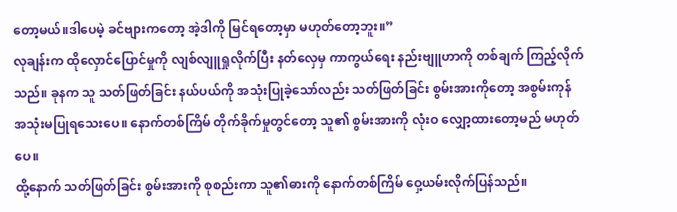တော့မယ်။ဒါပေမဲ့ ခင်ဗျားကတော့ အဲ့ဒါကို မြင်ရတော့မှာ မဟုတ်တော့ဘူး။”
လုချန်းက ထိုလှောင်ပြောင်မှုကို လျစ်လျူရှုလိုက်ပြီး နတ်လှေမှ ကာကွယ်ရေး နည်းဗျူဟာကို တစ်ချက် ကြည့်လိုက်သည်။ ခုနက သူ သတ်ဖြတ်ခြင်း နယ်ပယ်ကို အသုံးပြုခဲ့သော်လည်း သတ်ဖြတ်ခြင်း စွမ်းအားကိုတော့ အစွမ်းကုန် အသုံးမပြုရသေးပေ။ နောက်တစ်ကြိမ် တိုက်ခိုက်မှုတွင်တော့ သူ၏ စွမ်းအားကို လုံးဝ လျှော့ထားတော့မည် မဟုတ်ပေ။
ထို့နောက် သတ်ဖြတ်ခြင်း စွမ်းအားကို စုစည်းကာ သူ၏ဓားကို နောက်တစ်ကြိမ် ဝှေ့ယမ်းလိုက်ပြန်သည်။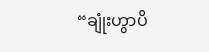“ချုံးဟွာပိ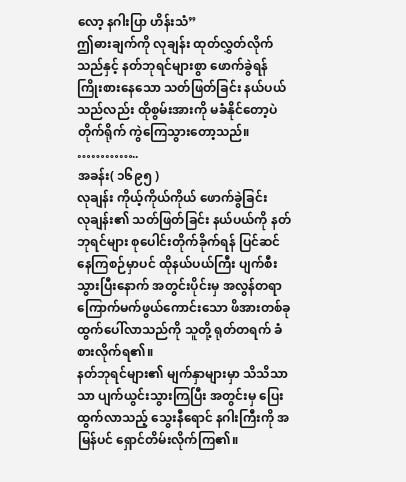လော့ နဂါးပြာ ဟိန်းသံ”
ဤဓားချက်ကို လုချန်း ထုတ်လွှတ်လိုက်သည်နှင့် နတ်ဘုရင်များစွာ ဖောက်ခွဲရန် ကြိုးစားနေသော သတ်ဖြတ်ခြင်း နယ်ပယ်သည်လည်း ထိုစွမ်းအားကို မခံနိုင်တော့ပဲ တိုက်ရိုက် ကွဲကြေသွားတော့သည်။
…………..
အခန်း( ၁၆၉၅ )
လုချန်း ကိုယ့်ကိုယ်ကိုယ် ဖောက်ခွဲခြင်း
လုချန်း၏ သတ်ဖြတ်ခြင်း နယ်ပယ်ကို နတ်ဘုရင်များ စုပေါင်းတိုက်ခိုက်ရန် ပြင်ဆင်နေကြစဉ်မှာပင် ထိုနယ်ပယ်ကြီး ပျက်စီးသွားပြီးနောက် အတွင်းပိုင်းမှ အလွန်တရာ ကြောက်မက်ဖွယ်ကောင်းသော ဖိအားတစ်ခု ထွက်ပေါ်လာသည်ကို သူတို့ ရုတ်တရက် ခံစားလိုက်ရ၏။
နတ်ဘုရင်များ၏ မျက်နှာများမှာ သိသိသာသာ ပျက်ယွင်းသွားကြပြီး အတွင်းမှ ပြေးထွက်လာသည့် သွေးနီရောင် နဂါးကြီးကို အမြန်ပင် ရှောင်တိမ်းလိုက်ကြ၏။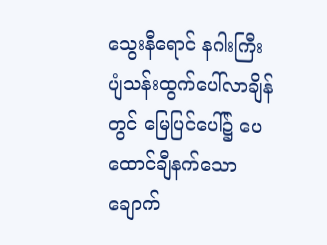သွေးနီရောင် နဂါးကြီး ပျံသန်းထွက်ပေါ်လာချိန်တွင် မြေပြင်ပေါ်၌ ပေထောင်ချီနက်သော ချောက်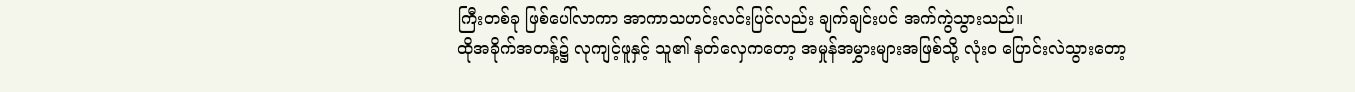ကြီးတစ်ခု ဖြစ်ပေါ်လာကာ အာကာသဟင်းလင်းပြင်လည်း ချက်ချင်းပင် အက်ကွဲသွားသည်။
ထိုအခိုက်အတန့်၌ လုကျင့်ဖူနှင့် သူ၏ နတ်လှေကတော့ အမှုန်အမွှားများအဖြစ်သို့ လုံးဝ ပြောင်းလဲသွားတော့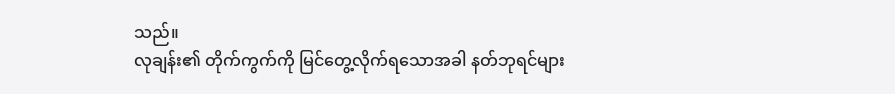သည်။
လုချန်း၏ တိုက်ကွက်ကို မြင်တွေ့လိုက်ရသောအခါ နတ်ဘုရင်များ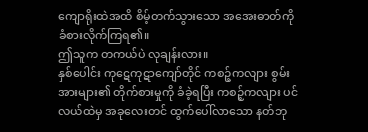ကျောရိုးထဲအထိ စိမ့်တက်သွားသော အအေးဓာတ်ကို ခံစားလိုက်ကြရ၏။
ဤသူက တကယ်ပဲ လုချန်းလား။
နှစ်ပေါင်း ကုဋေကုဋာကျော်တိုင် ကစဉ့်ကလျား စွမ်းအားများ၏ တိုက်စားမှုကို ခံခဲ့ရပြီး ကစဉ့်ကလျား ပင်လယ်ထဲမှ အခုလေးတင် ထွက်ပေါ်လာသော နတ်ဘု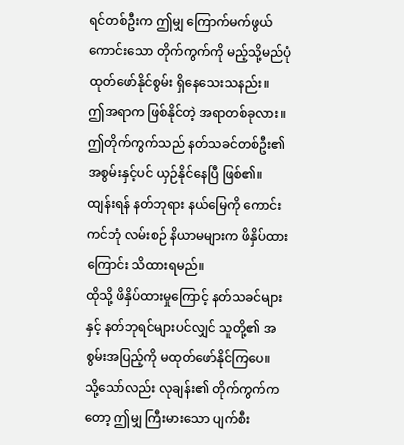ရင်တစ်ဦးက ဤမျှ ကြောက်မက်ဖွယ်ကောင်းသော တိုက်ကွက်ကို မည့်သို့မည်ပုံ ထုတ်ဖော်နိုင်စွမ်း ရှိနေသေးသနည်း။
ဤအရာက ဖြစ်နိုင်တဲ့ အရာတစ်ခုလား။
ဤတိုက်ကွက်သည် နတ်သခင်တစ်ဦး၏ အစွမ်းနှင့်ပင် ယှဉ်နိုင်နေပြီ ဖြစ်၏။
ထျန်းရန် နတ်ဘုရား နယ်မြေကို ကောင်းကင်ဘုံ လမ်းစဉ် နိယာမများက ဖိနှိပ်ထားကြောင်း သိထားရမည်။
ထိုသို့ ဖိနှိပ်ထားမှုကြောင့် နတ်သခင်များနှင့် နတ်ဘုရင်များပင်လျှင် သူတို့၏ အစွမ်းအပြည့်ကို မထုတ်ဖော်နိုင်ကြပေ။
သို့သော်လည်း လုချန်း၏ တိုက်ကွက်ကတော့ ဤမျှ ကြီးမားသော ပျက်စီး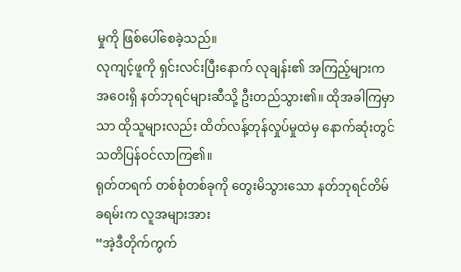မှုကို ဖြစ်ပေါ်စေခဲ့သည်။
လုကျင့်ဖူကို ရှင်းလင်းပြီးနောက် လုချန်း၏ အကြည့်များက အဝေးရှိ နတ်ဘုရင်များဆီသို့ ဦးတည်သွား၏။ ထိုအခါကြမှာသာ ထိုသူများလည်း ထိတ်လန့်တုန်လှုပ်မှုထဲမှ နောက်ဆုံးတွင် သတိပြန်ဝင်လာကြ၏။
ရုတ်တရက် တစ်စုံတစ်ခုကို တွေးမိသွားသော နတ်ဘုရင်တိမ်ခရမ်းက လူအများအား
“အဲ့ဒီတိုက်ကွက်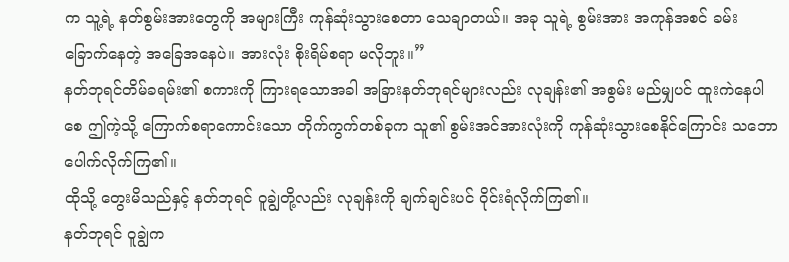က သူ့ရဲ့ နတ်စွမ်းအားတွေကို အများကြီး ကုန်ဆုံးသွားစေတာ သေချာတယ်။ အခု သူရဲ့ စွမ်းအား အကုန်အစင် ခမ်းခြောက်နေတဲ့ အခြေအနေပဲ။ အားလုံး စိုးရိမ်စရာ မလိုဘူး။”
နတ်ဘုရင်တိမ်ခရမ်း၏ စကားကို ကြားရသောအခါ အခြားနတ်ဘုရင်များလည်း လုချန်း၏ အစွမ်း မည်မျှပင် ထူးကဲနေပါစေ ဤကဲ့သို့ ကြောက်စရာကောင်းသော တိုက်ကွက်တစ်ခုက သူ၏ စွမ်းအင်အားလုံးကို ကုန်ဆုံးသွားစေနိုင်ကြောင်း သဘောပေါက်လိုက်ကြ၏။
ထိုသို့ တွေးမိသည်နှင့် နတ်ဘုရင် ဝူချွဲတို့လည်း လုချန်းကို ချက်ချင်းပင် ဝိုင်းရံလိုက်ကြ၏။
နတ်ဘုရင် ဝူချွဲက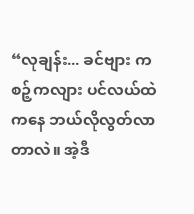“လုချန်း... ခင်ဗျား ကစဉ့်ကလျား ပင်လယ်ထဲကနေ ဘယ်လိုလွတ်လာတာလဲ။ အဲ့ဒီ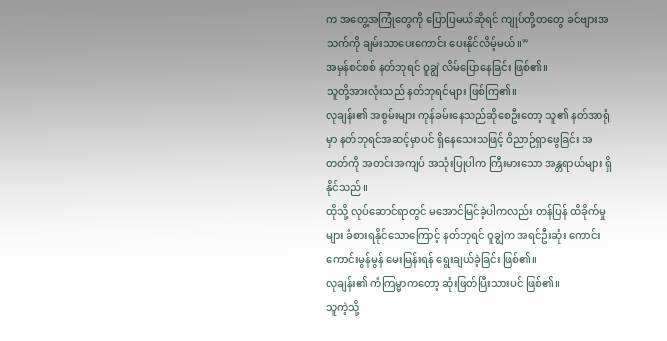က အတွေ့အကြုံတွေကို ပြောပြမယ်ဆိုရင် ကျုပ်တို့တတွေ ခင်ဗျားအသက်ကို ချမ်းသာပေးကောင်း ပေးနိုင်လိမ့်မယ်။”
အမှန်စင်စစ် နတ်ဘုရင် ဝူချွဲ လိမ်ပြောနေခြင်း ဖြစ်၏။
သူတို့အားလုံးသည် နတ်ဘုရင်များ ဖြစ်ကြ၏။
လုချန်း၏ အစွမ်းများ ကုန်ခမ်းနေသည်ဆိုစေဦးတော့ သူ၏ နတ်အာရုံမှာ နတ်ဘုရင်အဆင့်မှာပင် ရှိနေသေးသဖြင့် ဝိညာဉ်ရှာဖွေခြင်း အတတ်ကို အတင်းအကျပ် အသုံးပြုပါက ကြီးမားသော အန္တရာယ်များ ရှိနိုင်သည်။
ထိုသို့ လုပ်ဆောင်ရာတွင် မအောင်မြင်ခဲ့ပါကလည်း တန်ပြန် ထိခိုက်မှုများ ခံစားရနိုင်သောကြောင့် နတ်ဘုရင် ဝူချွဲက အရင်ဦးဆုံး ကောင်းကောင်းမွန်မွန် မေးမြန်းရန် ရွေးချယ်ခဲ့ခြင်း ဖြစ်၏။
လုချန်း၏ ကံကြမ္မာကတော့ ဆုံးဖြတ်ပြီးသားပင် ဖြစ်၏။
သူကဲ့သို့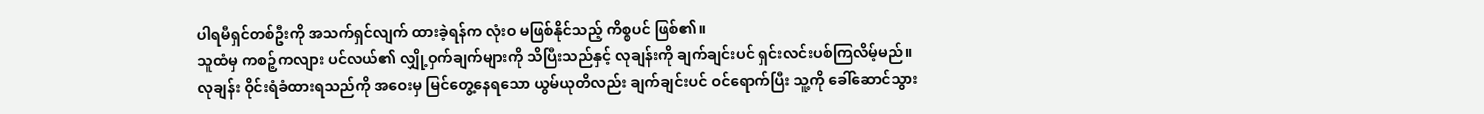ပါရမီရှင်တစ်ဦးကို အသက်ရှင်လျက် ထားခဲ့ရန်က လုံးဝ မဖြစ်နိုင်သည့် ကိစ္စပင် ဖြစ်၏။
သူထံမှ ကစဉ့်ကလျား ပင်လယ်၏ လျှို့ဝှက်ချက်များကို သိပြီးသည်နှင့် လုချန်းကို ချက်ချင်းပင် ရှင်းလင်းပစ်ကြလိမ့်မည်။
လုချန်း ဝိုင်းရံခံထားရသည်ကို အဝေးမှ မြင်တွေ့နေရသော ယွမ်ယုတိလည်း ချက်ချင်းပင် ဝင်ရောက်ပြီး သူ့ကို ခေါ်ဆောင်သွား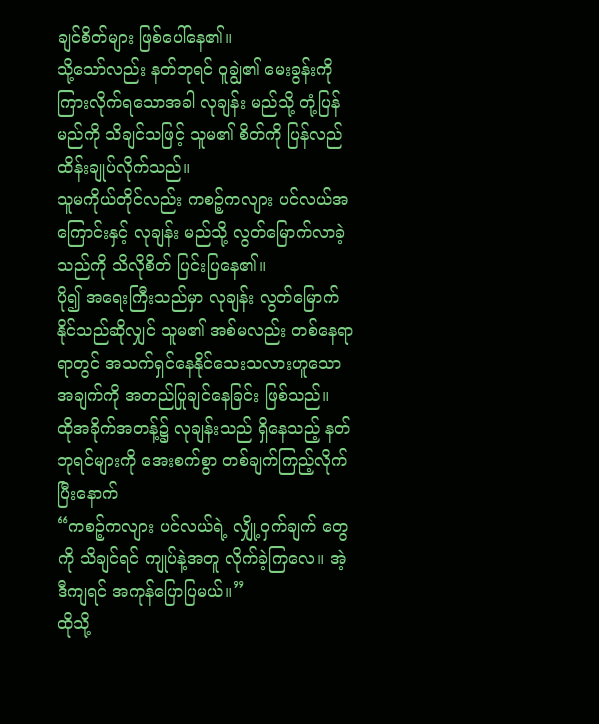ချင်စိတ်များ ဖြစ်ပေါ်နေ၏။
သို့သော်လည်း နတ်ဘုရင် ဝူချွဲ၏ မေးခွန်းကို ကြားလိုက်ရသောအခါ လုချန်း မည်သို့ တုံ့ပြန်မည်ကို သိချင်သဖြင့် သူမ၏ စိတ်ကို ပြန်လည် ထိန်းချုပ်လိုက်သည်။
သူမကိုယ်တိုင်လည်း ကစဉ့်ကလျား ပင်လယ်အကြောင်းနှင့် လုချန်း မည်သို့ လွတ်မြောက်လာခဲ့သည်ကို သိလိုစိတ် ပြင်းပြနေ၏။
ပို၍ အရေးကြီးသည်မှာ လုချန်း လွတ်မြောက်နိုင်သည်ဆိုလျှင် သူမ၏ အစ်မလည်း တစ်နေရာရာတွင် အသက်ရှင်နေနိုင်သေးသလားဟူသော အချက်ကို အတည်ပြုချင်နေခြင်း ဖြစ်သည်။
ထိုအခိုက်အတန့်၌ လုချန်းသည် ရှိနေသည့် နတ်ဘုရင်များကို အေးစက်စွာ တစ်ချက်ကြည့်လိုက်ပြီးနောက်
“ကစဉ့်ကလျား ပင်လယ်ရဲ့ လျှို့ဝှက်ချက် တွေကို သိချင်ရင် ကျုပ်နဲ့အတူ လိုက်ခဲ့ကြလေ။ အဲ့ဒီကျရင် အကုန်ပြောပြမယ်။”
ထိုသို့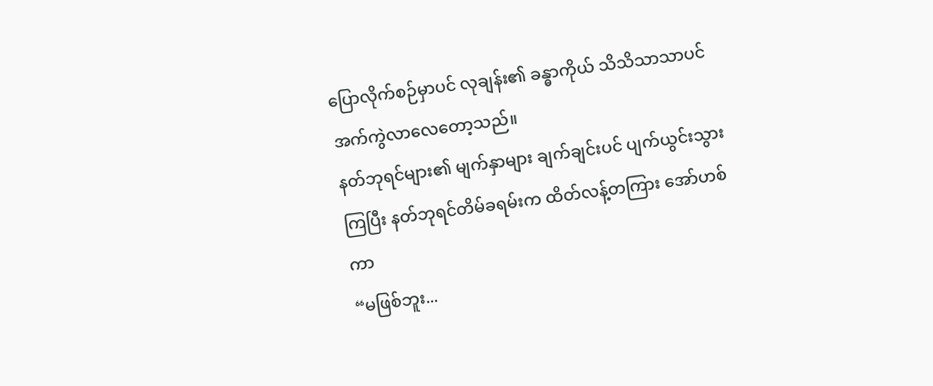ပြောလိုက်စဉ်မှာပင် လုချန်း၏ ခန္ဓာကိုယ် သိသိသာသာပင် အက်ကွဲလာလေတော့သည်။
နတ်ဘုရင်များ၏ မျက်နှာများ ချက်ချင်းပင် ပျက်ယွင်းသွားကြပြီး နတ်ဘုရင်တိမ်ခရမ်းက ထိတ်လန့်တကြား အော်ဟစ်ကာ
“မဖြစ်ဘူး...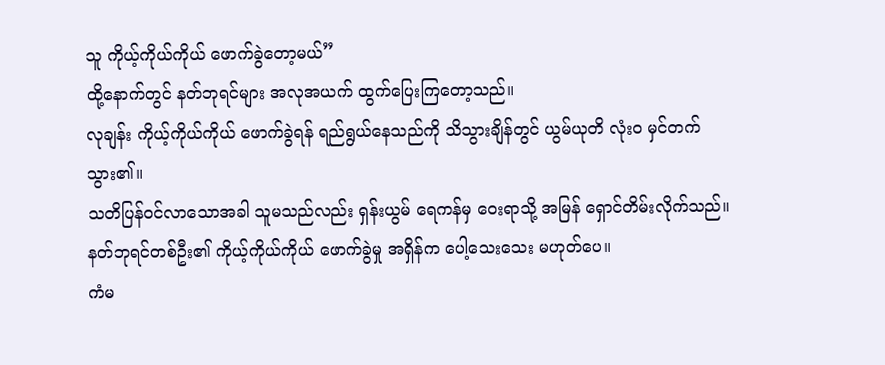သူ ကိုယ့်ကိုယ်ကိုယ် ဖောက်ခွဲတော့မယ်”
ထို့နောက်တွင် နတ်ဘုရင်များ အလုအယက် ထွက်ပြေးကြတော့သည်။
လုချန်း ကိုယ့်ကိုယ်ကိုယ် ဖောက်ခွဲရန် ရည်ရွယ်နေသည်ကို သိသွားချိန်တွင် ယွမ်ယုတိ လုံးဝ မှင်တက်သွား၏။
သတိပြန်ဝင်လာသောအခါ သူမသည်လည်း ရှန်းယွမ် ရေကန်မှ ဝေးရာသို့ အမြန် ရှောင်တိမ်းလိုက်သည်။
နတ်ဘုရင်တစ်ဦး၏ ကိုယ့်ကိုယ်ကိုယ် ဖောက်ခွဲမှု အရှိန်က ပေါ့သေးသေး မဟုတ်ပေ။
ကံမ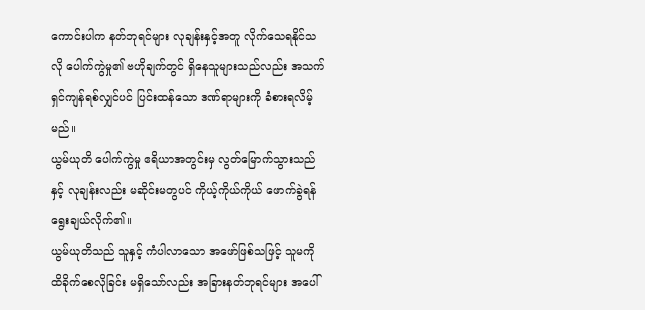ကောင်းပါက နတ်ဘုရင်များ လုချန်းနှင့်အတူ လိုက်သေရနိုင်သလို ပေါက်ကွဲမှု၏ ဗဟိုချက်တွင် ရှိနေသူများသည်လည်း အသက်ရှင်ကျန်ရစ်လျှင်ပင် ပြင်းထန်သော ဒဏ်ရာများကို ခံစားရလိမ့်မည်။
ယွမ်ယုတိ ပေါက်ကွဲမှု ဧရိယာအတွင်းမှ လွတ်မြောက်သွားသည်နှင့် လုချန်းလည်း မဆိုင်းမတွပင် ကိုယ့်ကိုယ်ကိုယ် ဖောက်ခွဲရန် ရွေးချယ်လိုက်၏။
ယွမ်ယုတိသည် သူနှင့် ကံပါလာသော အဖော်ဖြစ်သဖြင့် သူမကို ထိခိုက်စေလိုခြင်း မရှိသော်လည်း အခြားနတ်ဘုရင်များ အပေါ်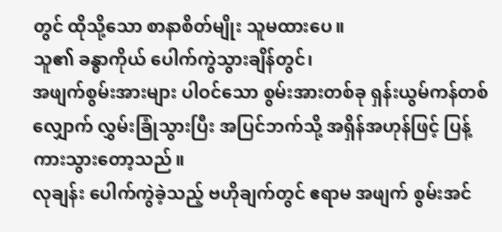တွင် ထိုသို့သော စာနာစိတ်မျိုး သူမထားပေ။
သူ၏ ခန္ဓာကိုယ် ပေါက်ကွဲသွားချိန်တွင်၊
အဖျက်စွမ်းအားများ ပါဝင်သော စွမ်းအားတစ်ခု ရှန်းယွမ်ကန်တစ်လျှောက် လွှမ်းခြုံသွားပြီး အပြင်ဘက်သို့ အရှိန်အဟုန်ဖြင့် ပြန့်ကားသွားတော့သည်။
လုချန်း ပေါက်ကွဲခဲ့သည့် ဗဟိုချက်တွင် ဧရာမ အဖျက် စွမ်းအင်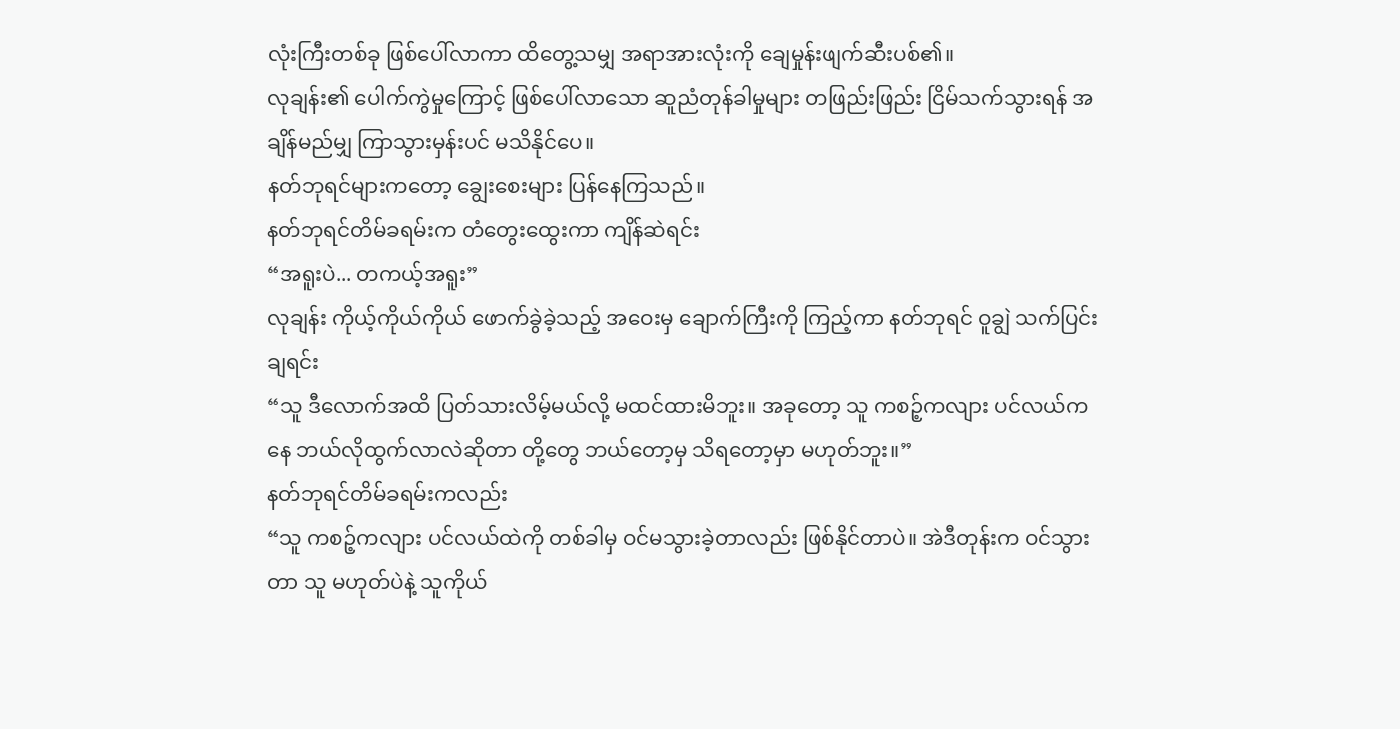လုံးကြီးတစ်ခု ဖြစ်ပေါ်လာကာ ထိတွေ့သမျှ အရာအားလုံးကို ချေမှုန်းဖျက်ဆီးပစ်၏။
လုချန်း၏ ပေါက်ကွဲမှုကြောင့် ဖြစ်ပေါ်လာသော ဆူညံတုန်ခါမှုများ တဖြည်းဖြည်း ငြိမ်သက်သွားရန် အချိန်မည်မျှ ကြာသွားမှန်းပင် မသိနိုင်ပေ။
နတ်ဘုရင်များကတော့ ချွေးစေးများ ပြန်နေကြသည်။
နတ်ဘုရင်တိမ်ခရမ်းက တံတွေးထွေးကာ ကျိန်ဆဲရင်း
“အရူးပဲ... တကယ့်အရူး”
လုချန်း ကိုယ့်ကိုယ်ကိုယ် ဖောက်ခွဲခဲ့သည့် အဝေးမှ ချောက်ကြီးကို ကြည့်ကာ နတ်ဘုရင် ဝူချွဲ သက်ပြင်းချရင်း
“သူ ဒီလောက်အထိ ပြတ်သားလိမ့်မယ်လို့ မထင်ထားမိဘူး။ အခုတော့ သူ ကစဉ့်ကလျား ပင်လယ်ကနေ ဘယ်လိုထွက်လာလဲဆိုတာ တို့တွေ ဘယ်တော့မှ သိရတော့မှာ မဟုတ်ဘူး။”
နတ်ဘုရင်တိမ်ခရမ်းကလည်း
“သူ ကစဉ့်ကလျား ပင်လယ်ထဲကို တစ်ခါမှ ဝင်မသွားခဲ့တာလည်း ဖြစ်နိုင်တာပဲ။ အဲဒီတုန်းက ဝင်သွားတာ သူ မဟုတ်ပဲနဲ့ သူကိုယ်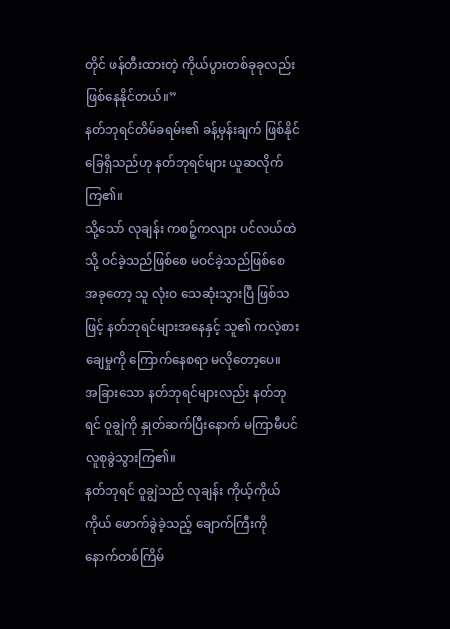တိုင် ဖန်တီးထားတဲ့ ကိုယ်ပွားတစ်ခုခုလည်း ဖြစ်နေနိုင်တယ်။”
နတ်ဘုရင်တိမ်ခရမ်း၏ ခန့်မှန်းချက် ဖြစ်နိုင် ခြေရှိသည်ဟု နတ်ဘုရင်များ ယူဆလိုက်ကြ၏။
သို့သော် လုချန်း ကစဉ့်ကလျား ပင်လယ်ထဲသို့ ဝင်ခဲ့သည်ဖြစ်စေ မဝင်ခဲ့သည်ဖြစ်စေ အခုတော့ သူ လုံးဝ သေဆုံးသွားပြီ ဖြစ်သဖြင့် နတ်ဘုရင်များအနေနှင့် သူ၏ ကလဲ့စားချေမှုကို ကြောက်နေစရာ မလိုတော့ပေ။
အခြားသော နတ်ဘုရင်များလည်း နတ်ဘုရင် ဝူချွဲကို နှုတ်ဆက်ပြီးနောက် မကြာမီပင် လူစုခွဲသွားကြ၏။
နတ်ဘုရင် ဝူချွဲသည် လုချန်း ကိုယ့်ကိုယ်ကိုယ် ဖောက်ခွဲခဲ့သည့် ချောက်ကြီးကို နောက်တစ်ကြိမ်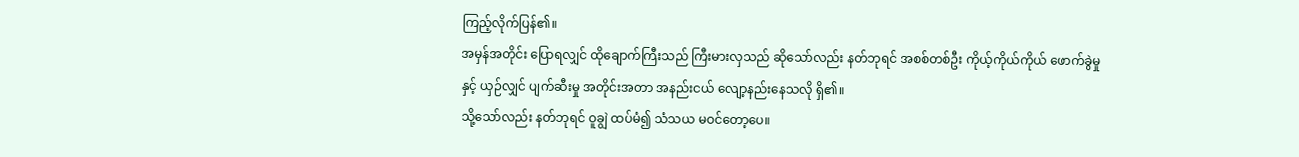ကြည့်လိုက်ပြန်၏။
အမှန်အတိုင်း ပြောရလျှင် ထိုချောက်ကြီးသည် ကြီးမားလှသည် ဆိုသော်လည်း နတ်ဘုရင် အစစ်တစ်ဦး ကိုယ့်ကိုယ်ကိုယ် ဖောက်ခွဲမှုနှင့် ယှဉ်လျှင် ပျက်ဆီးမှု အတိုင်းအတာ အနည်းငယ် လျော့နည်းနေသလို ရှိ၏။
သို့သော်လည်း နတ်ဘုရင် ဝူချွဲ ထပ်မံ၍ သံသယ မဝင်တော့ပေ။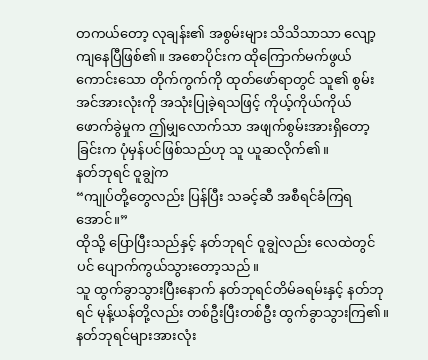တကယ်တော့ လုချန်း၏ အစွမ်းများ သိသိသာသာ လျော့ကျနေပြီဖြစ်၏။ အစောပိုင်းက ထိုကြောက်မက်ဖွယ်ကောင်းသော တိုက်ကွက်ကို ထုတ်ဖော်ရာတွင် သူ၏ စွမ်းအင်အားလုံးကို အသုံးပြုခဲ့ရသဖြင့် ကိုယ့်ကိုယ်ကိုယ် ဖောက်ခွဲမှုက ဤမျှလောက်သာ အဖျက်စွမ်းအားရှိတော့ခြင်းက ပုံမှန်ပင်ဖြစ်သည်ဟု သူ ယူဆလိုက်၏။
နတ်ဘုရင် ဝူချွဲက
“ကျုပ်တို့တွေလည်း ပြန်ပြီး သခင့်ဆီ အစီရင်ခံကြရအောင်။”
ထိုသို့ ပြောပြီးသည်နှင့် နတ်ဘုရင် ဝူချွဲလည်း လေထဲတွင်ပင် ပျောက်ကွယ်သွားတော့သည်။
သူ ထွက်ခွာသွားပြီးနောက် နတ်ဘုရင်တိမ်ခရမ်းနှင့် နတ်ဘုရင် မုန့်ယန်တို့လည်း တစ်ဦးပြီးတစ်ဦး ထွက်ခွာသွားကြ၏။
နတ်ဘုရင်များအားလုံး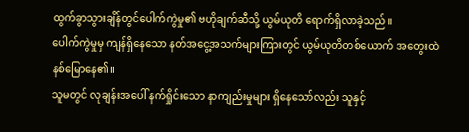ထွက်ခွာသွားချိန်တွင်ပေါက်ကွဲမှု၏ ဗဟိုချက်ဆီသို့ ယွမ်ယုတိ ရောက်ရှိလာခဲ့သည်။
ပေါက်ကွဲမှုမှ ကျန်ရှိနေသော နတ်အငွေ့အသက်များကြားတွင် ယွမ်ယုတိတစ်ယောက် အတွေးထဲနစ်မြောနေ၏။
သူမတွင် လုချန်းအပေါ် နက်ရှိုင်းသော နာကျည်းမှုများ ရှိနေသော်လည်း သူနှင့်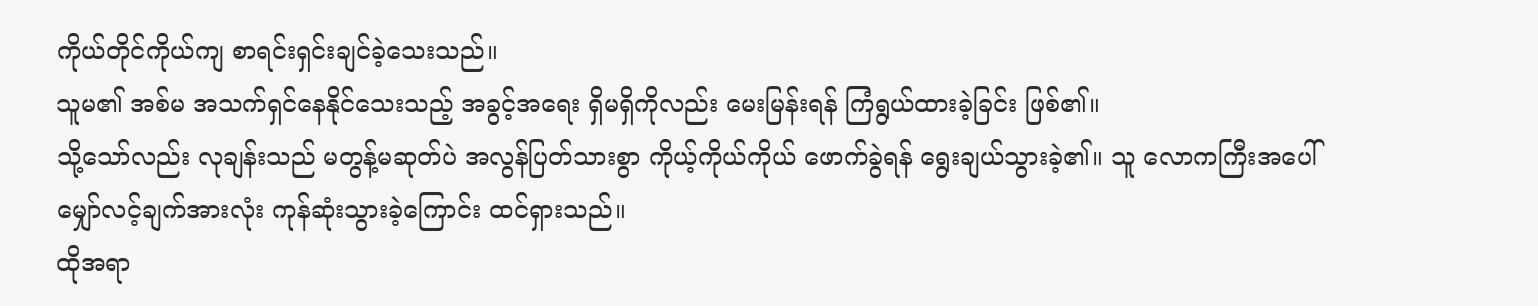ကိုယ်တိုင်ကိုယ်ကျ စာရင်းရှင်းချင်ခဲ့သေးသည်။
သူမ၏ အစ်မ အသက်ရှင်နေနိုင်သေးသည့် အခွင့်အရေး ရှိမရှိကိုလည်း မေးမြန်းရန် ကြံရွယ်ထားခဲ့ခြင်း ဖြစ်၏။
သို့သော်လည်း လုချန်းသည် မတွန့်မဆုတ်ပဲ အလွန်ပြတ်သားစွာ ကိုယ့်ကိုယ်ကိုယ် ဖောက်ခွဲရန် ရွေးချယ်သွားခဲ့၏။ သူ လောကကြီးအပေါ် မျှော်လင့်ချက်အားလုံး ကုန်ဆုံးသွားခဲ့ကြောင်း ထင်ရှားသည်။
ထိုအရာ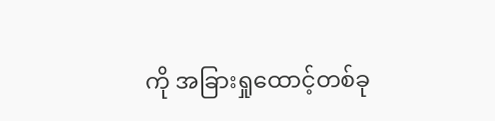ကို အခြားရှုထောင့်တစ်ခု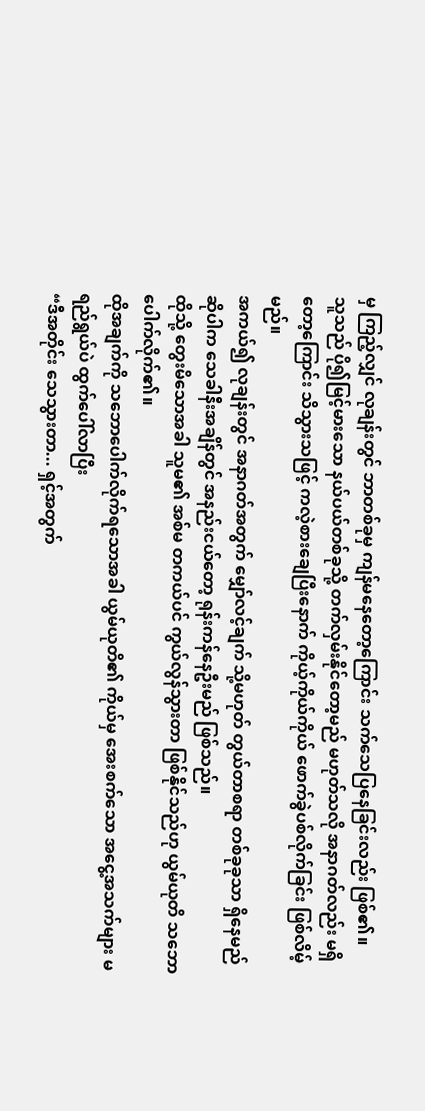မှ ကြည့်လျှင် လုချန်းတွင် ဘာတစ်ခုမှ ကျန်မနေတော့ကြောင်း သက်သေပြနေခြင်းလည်း ဖြစ်၏။
သူသည် ပို၍မြင့်မားသော နယ်ပယ်တစ်ခုသို့ တက်လှမ်းနိုင်တော့မည် မဟုတ်သလို အနာဂတ်လည်း မရှိတော့ကြောင်း သိသွားသဖြင့် ကလဲ့စားချေပြီးနောက် ကိုယ့်ကိုယ်ကိုယ် ဖောက်ခွဲပစ်လိုက်ခြင်း ဖြစ်လိမ့်မည်။
အကယ်၍ လုချန်းတွင် အနာဂတ်အတွက် မျှော်လင့်ချက် သို့မဟုတ် တွယ်တာစရာ တစ်ခုခုသာ ရှိနေမည်ဆိုပါက သေခါနီးအချိန်တွင် အနည်းငယ်တော့ ရုန်းကန်နေဦးမည် ဖြစ်သည်။
ထိုသို့ တွေးမိသောအခါ သူမ၏ အစ်မ တကယ်ပင် ကွယ်လွန်သွားတာ ဖြစ်နိုင်သည်ဟု ယွမ်ယုတိ သဘောပေါက်လိုက်၏။
ထိုအချက်ကို သဘောပေါက်လိုက်ရသောအခါ ယွမ်ယုတိ၏ ကိုယ်မှ အေးစက်သော အငွေ့အသက်များ မရည်ရွယ်ပဲ ထွက်ပေါ်လာပြီး
“ဒီအတိုင်း သေသွားတာ... ရှင့်အတွက်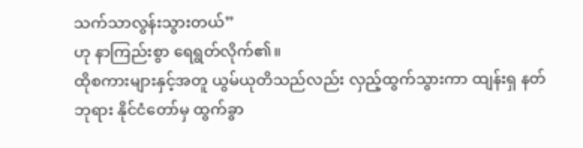သက်သာလွန်းသွားတယ်”
ဟု နာကြည်းစွာ ရေရွတ်လိုက်၏။
ထိုစကားများနှင့်အတူ ယွမ်ယုတိသည်လည်း လှည့်ထွက်သွားကာ ထျန်းရှ နတ်ဘုရား နိုင်ငံတော်မှ ထွက်ခွာ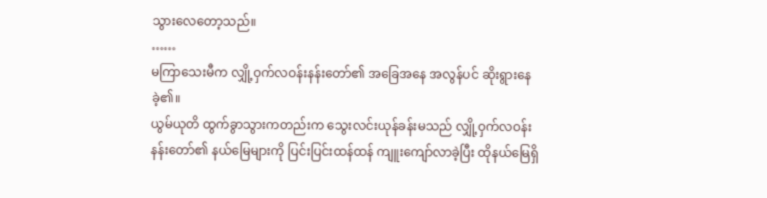သွားလေတော့သည်။
……
မကြာသေးမီက လျှို့ဝှက်လဝန်းနန်းတော်၏ အခြေအနေ အလွန်ပင် ဆိုးရွားနေခဲ့၏။
ယွမ်ယုတိ ထွက်ခွာသွားကတည်းက သွေးလင်းယုန်ခန်းမသည် လျှို့ဝှက်လဝန်းနန်းတော်၏ နယ်မြေများကို ပြင်းပြင်းထန်ထန် ကျူးကျော်လာခဲ့ပြီး ထိုနယ်မြေရှိ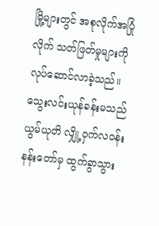မြို့များတွင် အစုလိုက်အပြုံလိုက် သတ်ဖြတ်မှုများကို လုပ်ဆောင်လာခဲ့သည်။
သွေးလင်းယုန်ခန်းမသည် ယွမ်ယုတိ လျှို့ဝှက်လဝန်းနန်းတော်မှ ထွက်ခွာသွား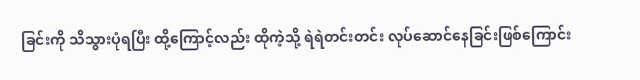ခြင်းကို သိသွားပုံရပြီး ထို့ကြောင့်လည်း ထိုကဲ့သို့ ရဲရဲတင်းတင်း လုပ်ဆောင်နေခြင်းဖြစ်ကြောင်း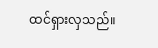ထင်ရှားလှသည်။